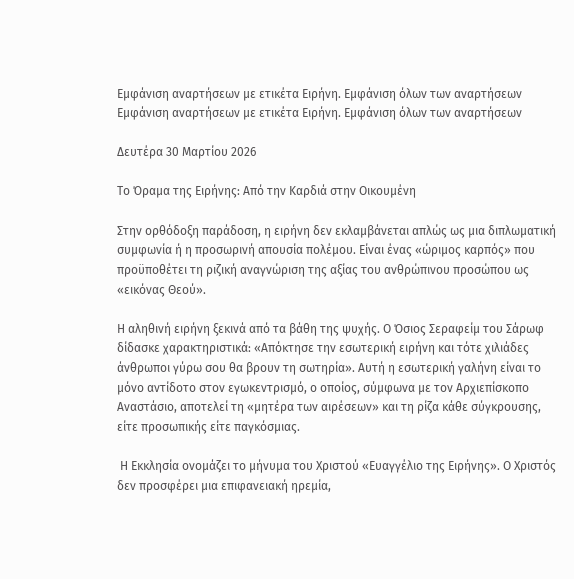Εμφάνιση αναρτήσεων με ετικέτα Ειρήνη. Εμφάνιση όλων των αναρτήσεων
Εμφάνιση αναρτήσεων με ετικέτα Ειρήνη. Εμφάνιση όλων των αναρτήσεων

Δευτέρα 30 Μαρτίου 2026

Το Όραμα της Ειρήνης: Από την Καρδιά στην Οικουμένη

Στην ορθόδοξη παράδοση, η ειρήνη δεν εκλαμβάνεται απλώς ως μια διπλωματική συμφωνία ή η προσωρινή απουσία πολέμου. Είναι ένας «ώριμος καρπός» που προϋποθέτει τη ριζική αναγνώριση της αξίας του ανθρώπινου προσώπου ως «εικόνας Θεού».

Η αληθινή ειρήνη ξεκινά από τα βάθη της ψυχής. Ο Όσιος Σεραφείμ του Σάρωφ δίδασκε χαρακτηριστικά: «Απόκτησε την εσωτερική ειρήνη και τότε χιλιάδες άνθρωποι γύρω σου θα βρουν τη σωτηρία». Αυτή η εσωτερική γαλήνη είναι το μόνο αντίδοτο στον εγωκεντρισμό, ο οποίος, σύμφωνα με τον Αρχιεπίσκοπο Αναστάσιο, αποτελεί τη «μητέρα των αιρέσεων» και τη ρίζα κάθε σύγκρουσης, είτε προσωπικής είτε παγκόσμιας.

 Η Εκκλησία ονομάζει το μήνυμα του Χριστού «Ευαγγέλιο της Ειρήνης». Ο Χριστός δεν προσφέρει μια επιφανειακή ηρεμία,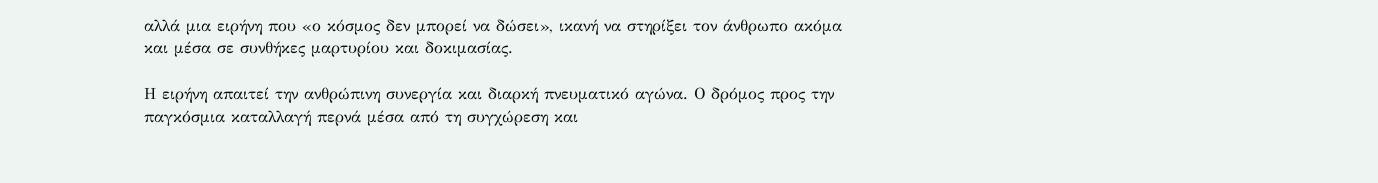αλλά μια ειρήνη που «ο κόσμος δεν μπορεί να δώσει», ικανή να στηρίξει τον άνθρωπο ακόμα και μέσα σε συνθήκες μαρτυρίου και δοκιμασίας.

Η ειρήνη απαιτεί την ανθρώπινη συνεργία και διαρκή πνευματικό αγώνα. Ο δρόμος προς την παγκόσμια καταλλαγή περνά μέσα από τη συγχώρεση και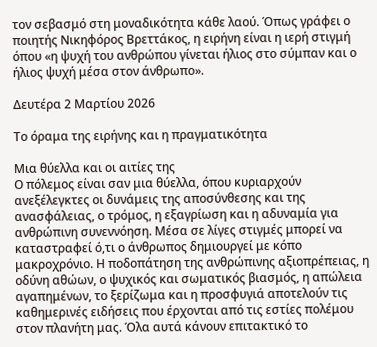τον σεβασμό στη μοναδικότητα κάθε λαού. Όπως γράφει ο ποιητής Νικηφόρος Βρεττάκος, η ειρήνη είναι η ιερή στιγμή όπου «η ψυχή του ανθρώπου γίνεται ήλιος στο σύμπαν και ο ήλιος ψυχή μέσα στον άνθρωπο».

Δευτέρα 2 Μαρτίου 2026

Το όραμα της ειρήνης και η πραγματικότητα

Μια θύελλα και οι αιτίες της
Ο πόλεμος είναι σαν μια θύελλα, όπου κυριαρχούν ανεξέλεγκτες οι δυνάμεις της αποσύνθεσης και της ανασφάλειας, ο τρόμος, η εξαγρίωση και η αδυναμία για ανθρώπινη συνεννόηση. Μέσα σε λίγες στιγμές μπορεί να καταστραφεί ό,τι ο άνθρωπος δημιουργεί με κόπο μακροχρόνιο. Η ποδοπάτηση της ανθρώπινης αξιοπρέπειας, η οδύνη αθώων, ο ψυχικός και σωματικός βιασμός, η απώλεια αγαπημένων, το ξερίζωμα και η προσφυγιά αποτελούν τις καθημερινές ειδήσεις που έρχονται από τις εστίες πολέμου στον πλανήτη μας. Όλα αυτά κάνουν επιτακτικό το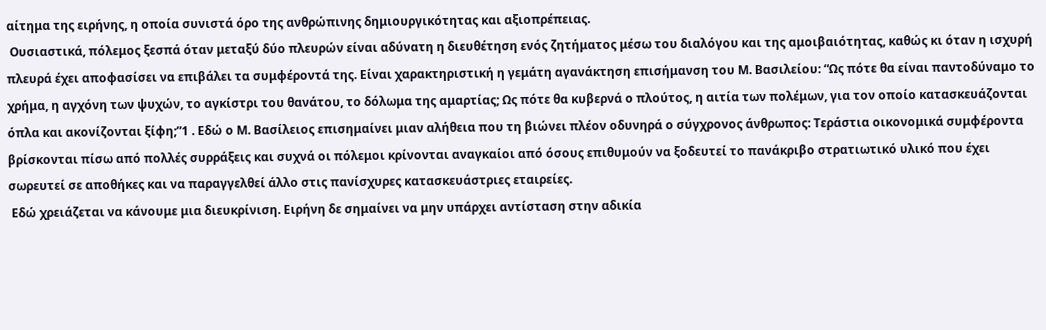αίτημα της ειρήνης, η οποία συνιστά όρο της ανθρώπινης δημιουργικότητας και αξιοπρέπειας.
 Ουσιαστικά, πόλεμος ξεσπά όταν μεταξύ δύο πλευρών είναι αδύνατη η διευθέτηση ενός ζητήματος μέσω του διαλόγου και της αμοιβαιότητας, καθώς κι όταν η ισχυρή πλευρά έχει αποφασίσει να επιβάλει τα συμφέροντά της. Είναι χαρακτηριστική η γεμάτη αγανάκτηση επισήμανση του Μ. Βασιλείου: “Ως πότε θα είναι παντοδύναμο το χρήμα, η αγχόνη των ψυχών, το αγκίστρι του θανάτου, το δόλωμα της αμαρτίας; Ως πότε θα κυβερνά ο πλούτος, η αιτία των πολέμων, για τον οποίο κατασκευάζονται όπλα και ακονίζονται ξίφη;ˮ1 . Εδώ ο Μ. Βασίλειος επισημαίνει μιαν αλήθεια που τη βιώνει πλέον οδυνηρά ο σύγχρονος άνθρωπος: Τεράστια οικονομικά συμφέροντα βρίσκονται πίσω από πολλές συρράξεις και συχνά οι πόλεμοι κρίνονται αναγκαίοι από όσους επιθυμούν να ξοδευτεί το πανάκριβο στρατιωτικό υλικό που έχει σωρευτεί σε αποθήκες και να παραγγελθεί άλλο στις πανίσχυρες κατασκευάστριες εταιρείες.
 Εδώ χρειάζεται να κάνουμε μια διευκρίνιση. Ειρήνη δε σημαίνει να μην υπάρχει αντίσταση στην αδικία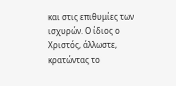και στις επιθυμίες των ισχυρών. Ο ίδιος ο Χριστός, άλλωστε, κρατώντας το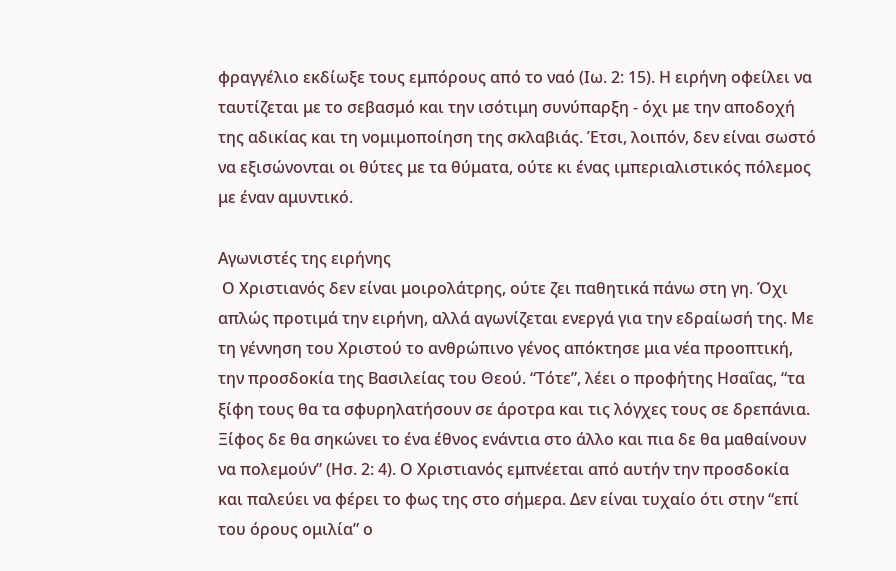φραγγέλιο εκδίωξε τους εμπόρους από το ναό (Ιω. 2: 15). Η ειρήνη οφείλει να ταυτίζεται με το σεβασμό και την ισότιμη συνύπαρξη - όχι με την αποδοχή της αδικίας και τη νομιμοποίηση της σκλαβιάς. Έτσι, λοιπόν, δεν είναι σωστό να εξισώνονται οι θύτες με τα θύματα, ούτε κι ένας ιμπεριαλιστικός πόλεμος με έναν αμυντικό.

Αγωνιστές της ειρήνης
 Ο Χριστιανός δεν είναι μοιρολάτρης, ούτε ζει παθητικά πάνω στη γη. Όχι απλώς προτιμά την ειρήνη, αλλά αγωνίζεται ενεργά για την εδραίωσή της. Με τη γέννηση του Χριστού το ανθρώπινο γένος απόκτησε μια νέα προοπτική, την προσδοκία της Βασιλείας του Θεού. “Τότεˮ, λέει ο προφήτης Ησαΐας, “τα ξίφη τους θα τα σφυρηλατήσουν σε άροτρα και τις λόγχες τους σε δρεπάνια. Ξίφος δε θα σηκώνει το ένα έθνος ενάντια στο άλλο και πια δε θα μαθαίνουν να πολεμούνˮ (Ησ. 2: 4). Ο Χριστιανός εμπνέεται από αυτήν την προσδοκία και παλεύει να φέρει το φως της στο σήμερα. Δεν είναι τυχαίο ότι στην “επί του όρους ομιλίαˮ ο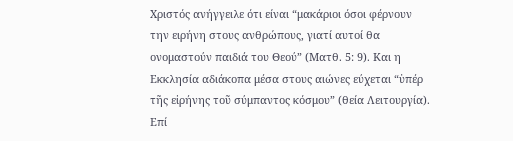Χριστός ανήγγειλε ότι είναι “μακάριοι όσοι φέρνουν την ειρήνη στους ανθρώπους, γιατί αυτοί θα ονομαστούν παιδιά του Θεούˮ (Ματθ. 5: 9). Και η Εκκλησία αδιάκοπα μέσα στους αιώνες εύχεται “ὑπέρ τῆς εἰρήνης τοῦ σύμπαντος κόσμου” (θεία Λειτουργία). Επί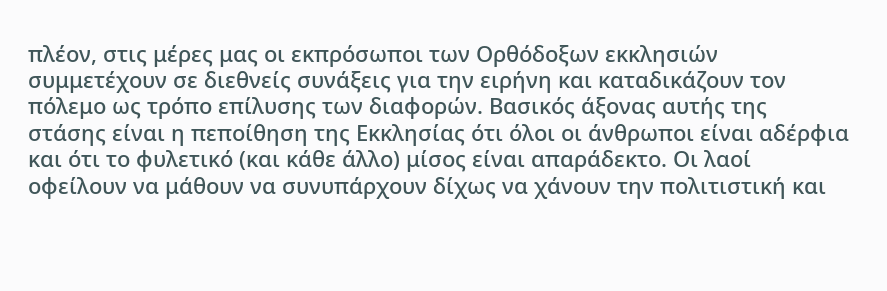πλέον, στις μέρες μας οι εκπρόσωποι των Ορθόδοξων εκκλησιών συμμετέχουν σε διεθνείς συνάξεις για την ειρήνη και καταδικάζουν τον πόλεμο ως τρόπο επίλυσης των διαφορών. Βασικός άξονας αυτής της στάσης είναι η πεποίθηση της Εκκλησίας ότι όλοι οι άνθρωποι είναι αδέρφια και ότι το φυλετικό (και κάθε άλλο) μίσος είναι απαράδεκτο. Οι λαοί οφείλουν να μάθουν να συνυπάρχουν δίχως να χάνουν την πολιτιστική και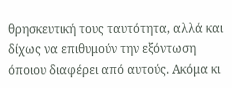θρησκευτική τους ταυτότητα, αλλά και δίχως να επιθυμούν την εξόντωση όποιου διαφέρει από αυτούς. Ακόμα κι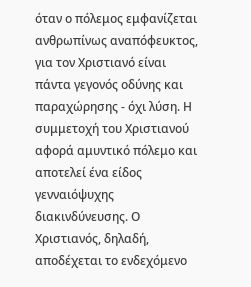όταν ο πόλεμος εμφανίζεται ανθρωπίνως αναπόφευκτος, για τον Χριστιανό είναι πάντα γεγονός οδύνης και παραχώρησης - όχι λύση. Η συμμετοχή του Χριστιανού αφορά αμυντικό πόλεμο και αποτελεί ένα είδος γενναιόψυχης διακινδύνευσης. Ο Χριστιανός, δηλαδή, αποδέχεται το ενδεχόμενο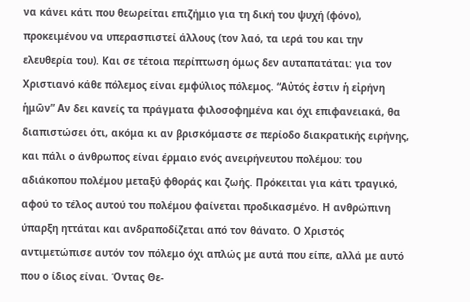να κάνει κάτι που θεωρείται επιζήμιο για τη δική του ψυχή (φόνο), προκειμένου να υπερασπιστεί άλλους (τον λαό, τα ιερά του και την ελευθερία του). Και σε τέτοια περίπτωση όμως δεν αυταπατάται: για τον Χριστιανό κάθε πόλεμος είναι εμφύλιος πόλεμος. “Αὐτός ἐστιν ἡ εἰρήνη ἡμῶν” Αν δει κανείς τα πράγματα φιλοσοφημένα και όχι επιφανειακά, θα διαπιστώσει ότι, ακόμα κι αν βρισκόμαστε σε περίοδο διακρατικής ειρήνης, και πάλι ο άνθρωπος είναι έρμαιο ενός ανειρήνευτου πολέμου: του αδιάκοπου πολέμου μεταξύ φθοράς και ζωής. Πρόκειται για κάτι τραγικό, αφού το τέλος αυτού του πολέμου φαίνεται προδικασμένο. Η ανθρώπινη ύπαρξη ηττάται και ανδραποδίζεται από τον θάνατο. Ο Χριστός αντιμετώπισε αυτόν τον πόλεμο όχι απλώς με αυτά που είπε, αλλά με αυτό που ο ίδιος είναι. Όντας Θε-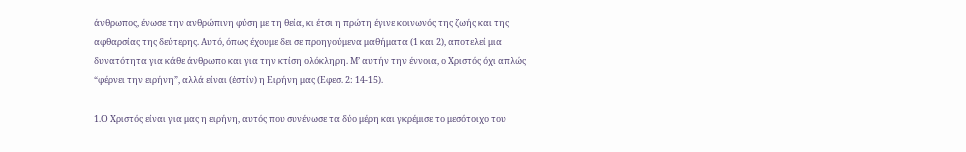άνθρωπος, ένωσε την ανθρώπινη φύση με τη θεία, κι έτσι η πρώτη έγινε κοινωνός της ζωής και της αφθαρσίας της δεύτερης. Αυτό, όπως έχουμε δει σε προηγούμενα μαθήματα (1 και 2), αποτελεί μια δυνατότητα για κάθε άνθρωπο και για την κτίση ολόκληρη. Μ’ αυτήν την έννοια, ο Χριστός όχι απλώς “φέρνει την ειρήνηˮ, αλλά είναι (ἐστίν) η Ειρήνη μας (Εφεσ. 2: 14-15).

1.Ο Χριστός είναι για μας η ειρήνη, αυτός που συνένωσε τα δύο μέρη και γκρέμισε το μεσότοιχο του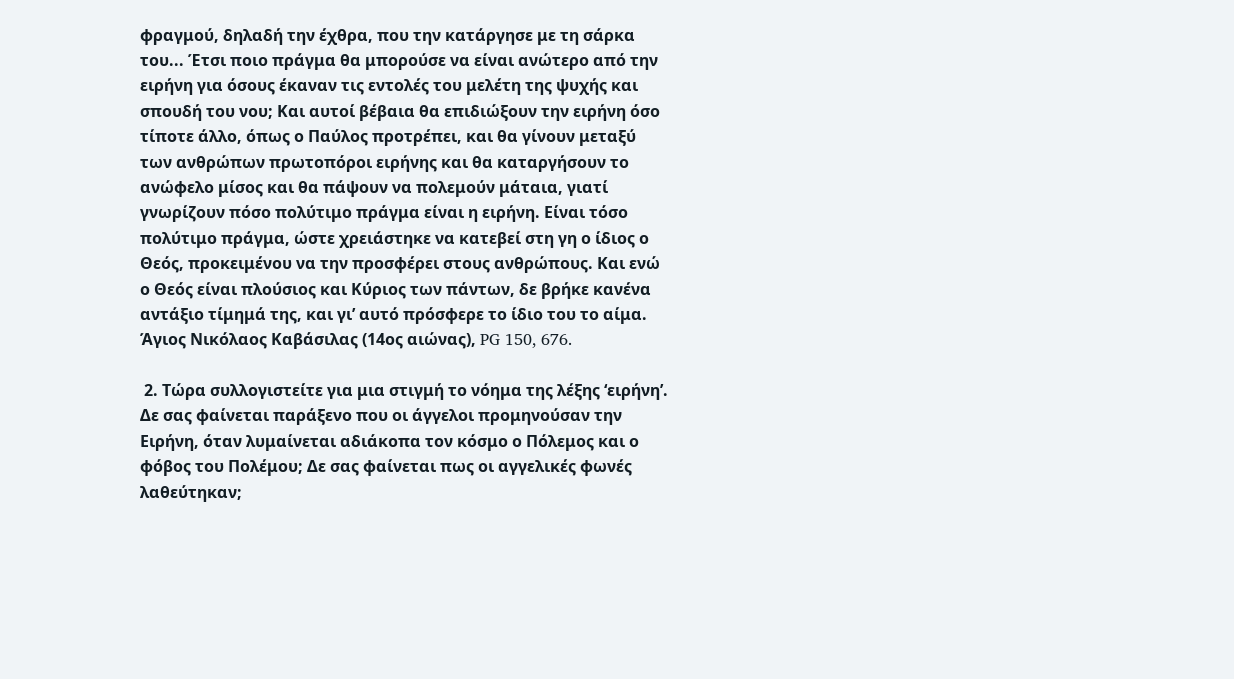φραγμού, δηλαδή την έχθρα, που την κατάργησε με τη σάρκα του... Έτσι ποιο πράγμα θα μπορούσε να είναι ανώτερο από την ειρήνη για όσους έκαναν τις εντολές του μελέτη της ψυχής και σπουδή του νου; Και αυτοί βέβαια θα επιδιώξουν την ειρήνη όσο τίποτε άλλο, όπως ο Παύλος προτρέπει, και θα γίνουν μεταξύ των ανθρώπων πρωτοπόροι ειρήνης και θα καταργήσουν το ανώφελο μίσος και θα πάψουν να πολεμούν μάταια, γιατί γνωρίζουν πόσο πολύτιμο πράγμα είναι η ειρήνη. Είναι τόσο πολύτιμο πράγμα, ώστε χρειάστηκε να κατεβεί στη γη ο ίδιος ο Θεός, προκειμένου να την προσφέρει στους ανθρώπους. Και ενώ ο Θεός είναι πλούσιος και Κύριος των πάντων, δε βρήκε κανένα αντάξιο τίμημά της, και γι’ αυτό πρόσφερε το ίδιο του το αίμα. Άγιος Νικόλαος Καβάσιλας (14ος αιώνας), PG 150, 676.

 2. Τώρα συλλογιστείτε για μια στιγμή το νόημα της λέξης ‘ειρήνη’. Δε σας φαίνεται παράξενο που οι άγγελοι προμηνούσαν την Ειρήνη, όταν λυμαίνεται αδιάκοπα τον κόσμο ο Πόλεμος και ο φόβος του Πολέμου; Δε σας φαίνεται πως οι αγγελικές φωνές λαθεύτηκαν;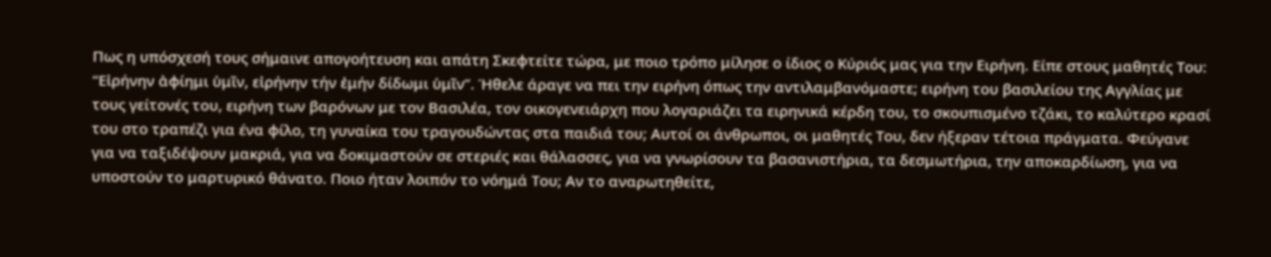Πως η υπόσχεσή τους σήμαινε απογοήτευση και απάτη Σκεφτείτε τώρα, με ποιο τρόπο μίλησε ο ίδιος ο Κύριός μας για την Ειρήνη. Είπε στους μαθητές Του: “Εἰρήνην ἀφίημι ὑμῖν, εἰρήνην τήν ἐμήν δίδωμι ὑμῖν”. Ήθελε άραγε να πει την ειρήνη όπως την αντιλαμβανόμαστε; ειρήνη του βασιλείου της Αγγλίας με τους γείτονές του, ειρήνη των βαρόνων με τον Βασιλέα, τον οικογενειάρχη που λογαριάζει τα ειρηνικά κέρδη του, το σκουπισμένο τζάκι, το καλύτερο κρασί του στο τραπέζι για ένα φίλο, τη γυναίκα του τραγουδώντας στα παιδιά του; Αυτοί οι άνθρωποι, οι μαθητές Του, δεν ήξεραν τέτοια πράγματα. Φεύγανε για να ταξιδέψουν μακριά, για να δοκιμαστούν σε στεριές και θάλασσες, για να γνωρίσουν τα βασανιστήρια, τα δεσμωτήρια, την αποκαρδίωση, για να υποστούν το μαρτυρικό θάνατο. Ποιο ήταν λοιπόν το νόημά Του; Αν το αναρωτηθείτε,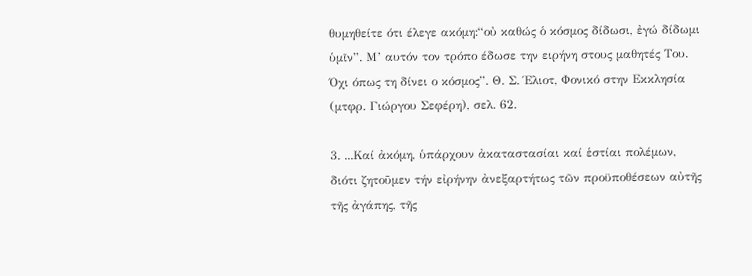θυμηθείτε ότι έλεγε ακόμη:“οὐ καθώς ὁ κόσμος δίδωσι, ἐγώ δίδωμι ὑμῖν”. Μ’ αυτόν τον τρόπο έδωσε την ειρήνη στους μαθητές Του. Όχι όπως τη δίνει ο κόσμος”. Θ. Σ. Έλιοτ, Φονικό στην Εκκλησία (μτφρ. Γιώργου Σεφέρη), σελ. 62.

3. ...Καί ἀκόμη, ὑπάρχουν ἀκαταστασίαι καί ἑστίαι πολέμων, διότι ζητοῦμεν τήν εἰρήνην ἀνεξαρτήτως τῶν προϋποθέσεων αὐτῆς τῆς ἀγάπης, τῆς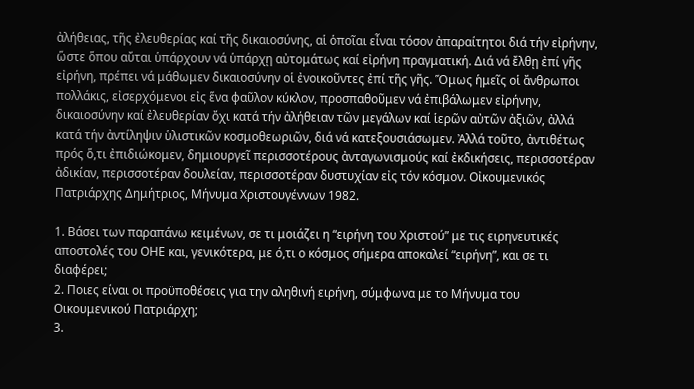ἀλήθειας, τῆς ἐλευθερίας καί τῆς δικαιοσύνης, αἱ ὁποῖαι εἶναι τόσον ἀπαραίτητοι διά τήν εἰρήνην, ὥστε ὅπου αὔται ὑπάρχουν νά ὑπάρχῃ αὐτομάτως καί εἰρήνη πραγματική. Διά νά ἔλθῃ ἐπί γῆς εἰρήνη, πρέπει νά μάθωμεν δικαιοσύνην οἱ ἐνοικοῦντες ἐπί τῆς γῆς. Ὅμως ἡμεῖς οἱ ἄνθρωποι πολλάκις, εἰσερχόμενοι εἰς ἕνα φαῦλον κύκλον, προσπαθοῦμεν νά ἐπιβάλωμεν εἰρήνην, δικαιοσύνην καί ἐλευθερίαν ὄχι κατά τήν ἀλήθειαν τῶν μεγάλων καί ἱερῶν αὐτῶν ἀξιῶν, ἀλλά κατά τήν ἀντίληψιν ὑλιστικῶν κοσμοθεωριῶν, διά νά κατεξουσιάσωμεν. Ἀλλά τοῦτο, ἀντιθέτως πρός ὅ,τι ἐπιδιώκομεν, δημιουργεῖ περισσοτέρους ἀνταγωνισμούς καί ἐκδικήσεις, περισσοτέραν ἀδικίαν, περισσοτέραν δουλείαν, περισσοτέραν δυστυχίαν εἰς τόν κόσμον. Οἰκουμενικός Πατριάρχης Δημήτριος, Μήνυμα Χριστουγέννων 1982.

1. Βάσει των παραπάνω κειμένων, σε τι μοιάζει η “ειρήνη του Χριστού” με τις ειρηνευτικές αποστολές του ΟΗΕ και, γενικότερα, με ό,τι ο κόσμος σήμερα αποκαλεί “ειρήνη”, και σε τι διαφέρει;
2. Ποιες είναι οι προϋποθέσεις για την αληθινή ειρήνη, σύμφωνα με το Μήνυμα του Οικουμενικού Πατριάρχη;
3.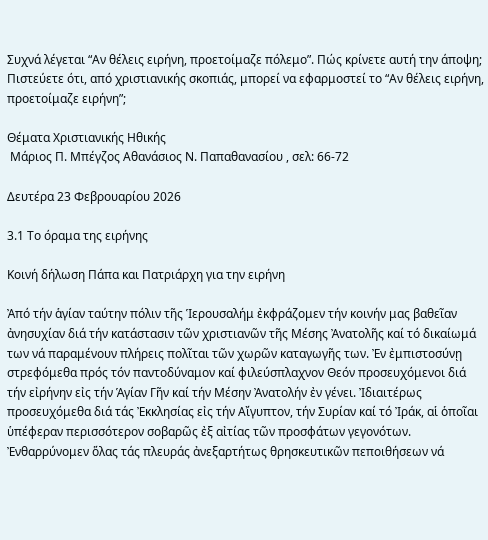Συχνά λέγεται “Αν θέλεις ειρήνη, προετοίμαζε πόλεμο”. Πώς κρίνετε αυτή την άποψη; Πιστεύετε ότι, από χριστιανικής σκοπιάς, μπορεί να εφαρμοστεί το “Αν θέλεις ειρήνη, προετοίμαζε ειρήνη”;

Θέματα Χριστιανικής Ηθικής
 Μάριος Π. Μπέγζος Αθανάσιος Ν. Παπαθανασίου , σελ: 66-72

Δευτέρα 23 Φεβρουαρίου 2026

3.1 Το όραμα της ειρήνης

Κοινή δήλωση Πάπα και Πατριάρχη για την ειρήνη

Ἀπό τήν ἁγίαν ταύτην πόλιν τῆς Ἱερουσαλήμ ἐκφράζομεν τήν κοινήν μας βαθεῖαν ἀνησυχίαν διά τήν κατάστασιν τῶν χριστιανῶν τῆς Μέσης Ἀνατολῆς καί τό δικαίωμά των νά παραμένουν πλήρεις πολῖται τῶν χωρῶν καταγωγῆς των. Ἐν ἐμπιστοσύνῃ στρεφόμεθα πρός τόν παντοδύναμον καί φιλεύσπλαχνον Θεόν προσευχόμενοι διά τήν εἰρήνην εἰς τήν Ἁγίαν Γῆν καί τήν Μέσην Ἀνατολήν ἐν γένει. Ἰδιαιτέρως προσευχόμεθα διά τάς Ἐκκλησίας εἰς τήν Αἴγυπτον, τήν Συρίαν καί τό Ἰράκ, αἱ ὁποῖαι ὑπέφεραν περισσότερον σοβαρῶς ἐξ αἰτίας τῶν προσφάτων γεγονότων. Ἐνθαρρύνομεν ὅλας τάς πλευράς ἀνεξαρτήτως θρησκευτικῶν πεποιθήσεων νά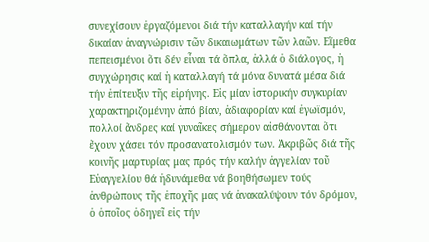συνεχίσουν ἐργαζόμενοι διά τήν καταλλαγήν καί τήν δικαίαν ἀναγνώρισιν τῶν δικαιωμάτων τῶν λαῶν. Εἴμεθα πεπεισμένοι ὅτι δέν εἶναι τά ὅπλα, ἀλλά ὁ διάλογος, ἡ συγχώρησις καί ἡ καταλλαγή τά μόνα δυνατά μέσα διά τήν ἐπίτευξιν τῆς εἰρήνης. Εἰς μίαν ἱστορικήν συγκυρίαν χαρακτηριζομένην ἀπό βίαν, ἀδιαφορίαν καί ἐγωϊσμόν, πολλοί ἄνδρες καί γυναῖκες σήμερον αἰσθάνονται ὅτι ἔχουν χάσει τόν προσανατολισμόν των. Ἀκριβῶς διά τῆς κοινῆς μαρτυρίας μας πρός τήν καλήν ἀγγελίαν τοῦ Εὐαγγελίου θά ἠδυνάμεθα νά βοηθήσωμεν τούς ἀνθρώπους τῆς ἐποχῆς μας νά ἀνακαλύψουν τόν δρόμον, ὁ ὁποῖος ὁδηγεῖ εἰς τήν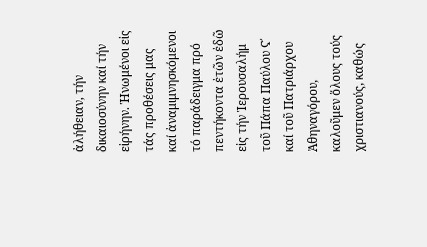ἀλήθειαν, τήν δικαιοσύνην καί τήν εἰρήνην. Ἡνωμένοι εἰς τάς προθέσεις μας καί ἀναμιμνησκόμενοι τό παράδειγμα πρό πεντήκοντα ἐτῶν ἐδῶ εἰς τήν Ἱερουσαλήμ τοῦ Πάπα Παύλου Ϛ΄ καί τοῦ Πατριάρχου Ἀθηναγόρου, καλοῦμεν ὅλους τούς χριστιανούς, καθώς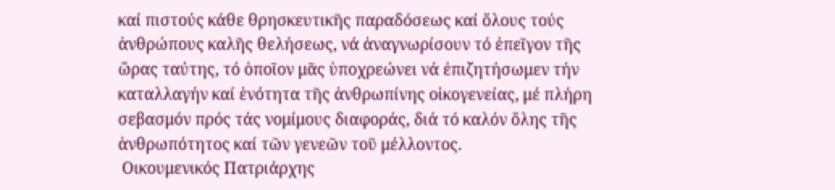καί πιστούς κάθε θρησκευτικῆς παραδόσεως καί ὅλους τούς ἀνθρώπους καλῆς θελήσεως, νά ἀναγνωρίσουν τό ἐπεῖγον τῆς ὥρας ταύτης, τό ὁποῖον μᾶς ὑποχρεώνει νά ἐπιζητήσωμεν τήν καταλλαγήν καί ἑνότητα τῆς ἀνθρωπίνης οἰκογενείας, μέ πλήρη σεβασμόν πρός τάς νομίμους διαφοράς, διά τό καλόν ὅλης τῆς ἀνθρωπότητος καί τῶν γενεῶν τοῦ μέλλοντος.
 Οικουμενικός Πατριάρχης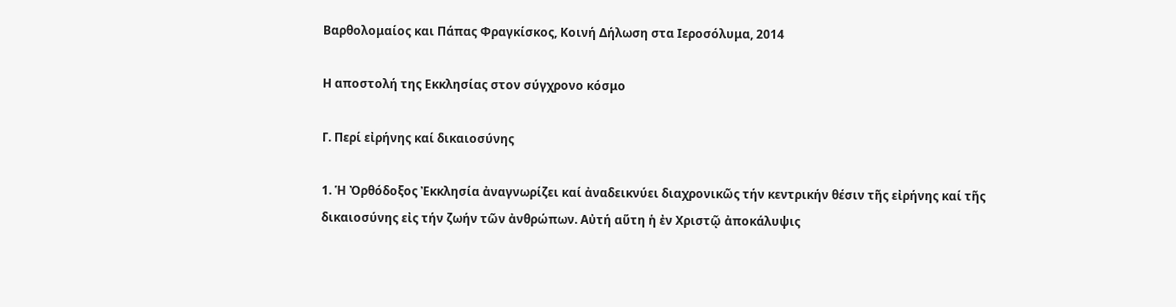Βαρθολομαίος και Πάπας Φραγκίσκος, Κοινή Δήλωση στα Ιεροσόλυμα, 2014

Η αποστολή της Εκκλησίας στον σύγχρονο κόσμο

Γ. Περί εἰρήνης καί δικαιοσύνης

1. Ἡ Ὀρθόδοξος Ἐκκλησία ἀναγνωρίζει καί ἀναδεικνύει διαχρονικῶς τήν κεντρικήν θέσιν τῆς εἰρήνης καί τῆς δικαιοσύνης εἰς τήν ζωήν τῶν ἀνθρώπων. Αὐτή αὕτη ἡ ἐν Χριστῷ ἀποκάλυψις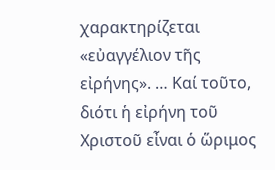χαρακτηρίζεται «εὐαγγέλιον τῆς εἰρήνης». … Καί τοῦτο, διότι ἡ εἰρήνη τοῦ Χριστοῦ εἶναι ὁ ὥριμος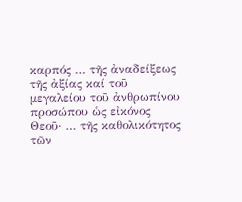καρπός … τῆς ἀναδείξεως τῆς ἀξίας καί τοῦ μεγαλείου τοῦ ἀνθρωπίνου προσώπου ὡς εἰκόνος Θεοῦ· … τῆς καθολικότητος τῶν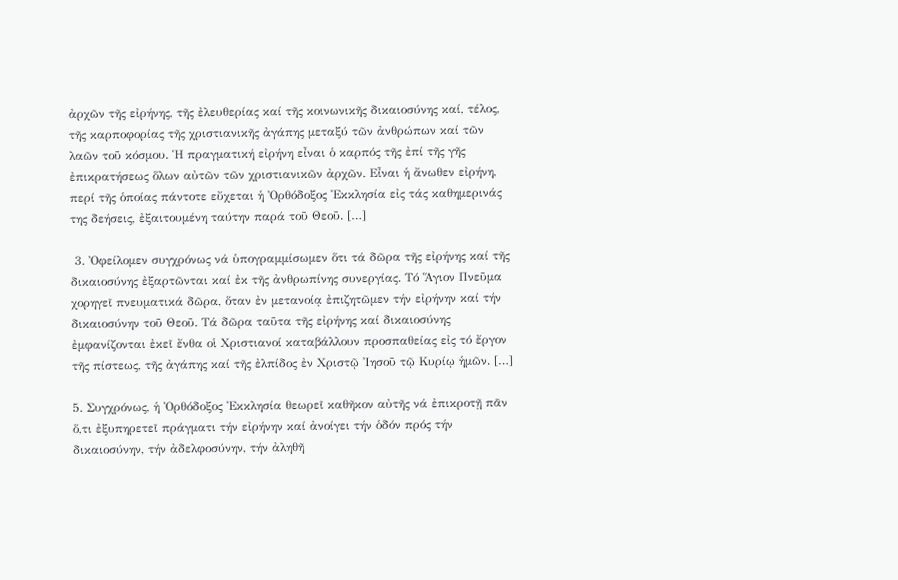ἀρχῶν τῆς εἰρήνης, τῆς ἐλευθερίας καί τῆς κοινωνικῆς δικαιοσύνης καί, τέλος, τῆς καρποφορίας τῆς χριστιανικῆς ἀγάπης μεταξύ τῶν ἀνθρώπων καί τῶν λαῶν τοῦ κόσμου. Ἡ πραγματική εἰρήνη εἶναι ὁ καρπός τῆς ἐπί τῆς γῆς ἐπικρατήσεως ὅλων αὐτῶν τῶν χριστιανικῶν ἀρχῶν. Εἶναι ἡ ἄνωθεν εἰρήνη, περί τῆς ὁποίας πάντοτε εὔχεται ἡ Ὀρθόδοξος Ἐκκλησία εἰς τάς καθημερινάς της δεήσεις, ἐξαιτουμένη ταύτην παρά τοῦ Θεοῦ. […]

 3. Ὀφείλομεν συγχρόνως νά ὑπογραμμίσωμεν ὅτι τά δῶρα τῆς εἰρήνης καί τῆς δικαιοσύνης ἐξαρτῶνται καί ἐκ τῆς ἀνθρωπίνης συνεργίας. Τό Ἅγιον Πνεῦμα χορηγεῖ πνευματικά δῶρα, ὅταν ἐν μετανοίᾳ ἐπιζητῶμεν τήν εἰρήνην καί τήν δικαιοσύνην τοῦ Θεοῦ. Τά δῶρα ταῦτα τῆς εἰρήνης καί δικαιοσύνης ἐμφανίζονται ἐκεῖ ἔνθα οἱ Χριστιανοί καταβάλλουν προσπαθείας εἰς τό ἔργον τῆς πίστεως, τῆς ἀγάπης καί τῆς ἐλπίδος ἐν Χριστῷ Ἰησοῦ τῷ Κυρίῳ ἡμῶν. […]

5. Συγχρόνως, ἡ Ὀρθόδοξος Ἐκκλησία θεωρεῖ καθῆκον αὐτῆς νά ἐπικροτῇ πᾶν ὅ,τι ἐξυπηρετεῖ πράγματι τήν εἰρήνην καί ἀνοίγει τήν ὁδόν πρός τήν δικαιοσύνην, τήν ἀδελφοσύνην, τήν ἀληθῆ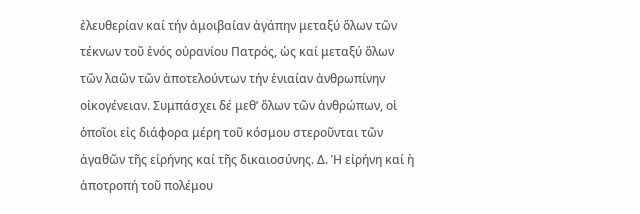ἐλευθερίαν καί τήν ἀμοιβαίαν ἀγάπην μεταξύ ὅλων τῶν τέκνων τοῦ ἑνός οὐρανίου Πατρός, ὡς καί μεταξύ ὅλων τῶν λαῶν τῶν ἀποτελούντων τήν ἑνιαίαν ἀνθρωπίνην οἰκογένειαν. Συμπάσχει δέ μεθ’ ὅλων τῶν ἀνθρώπων, οἱ ὁποῖοι εἰς διάφορα μέρη τοῦ κόσμου στεροῦνται τῶν ἀγαθῶν τῆς εἰρήνης καί τῆς δικαιοσύνης. Δ. Ἡ εἰρήνη καί ἡ ἀποτροπή τοῦ πολέμου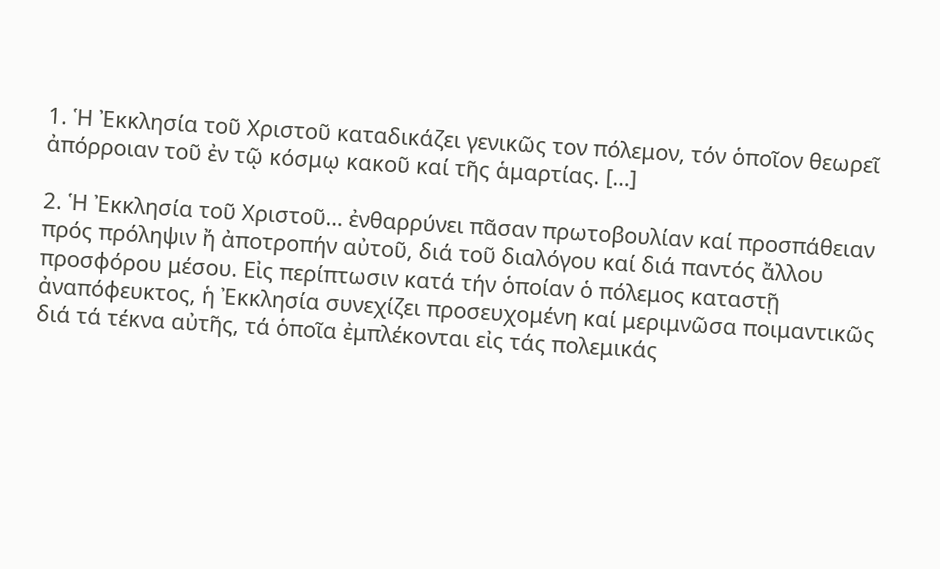1. Ἡ Ἐκκλησία τοῦ Χριστοῦ καταδικάζει γενικῶς τον πόλεμον, τόν ὁποῖον θεωρεῖ ἀπόρροιαν τοῦ ἐν τῷ κόσμῳ κακοῦ καί τῆς ἁμαρτίας. […]

2. Ἡ Ἐκκλησία τοῦ Χριστοῦ… ἐνθαρρύνει πᾶσαν πρωτοβουλίαν καί προσπάθειαν πρός πρόληψιν ἤ ἀποτροπήν αὐτοῦ, διά τοῦ διαλόγου καί διά παντός ἄλλου προσφόρου μέσου. Εἰς περίπτωσιν κατά τήν ὁποίαν ὁ πόλεμος καταστῇ ἀναπόφευκτος, ἡ Ἐκκλησία συνεχίζει προσευχομένη καί μεριμνῶσα ποιμαντικῶς διά τά τέκνα αὐτῆς, τά ὁποῖα ἐμπλέκονται εἰς τάς πολεμικάς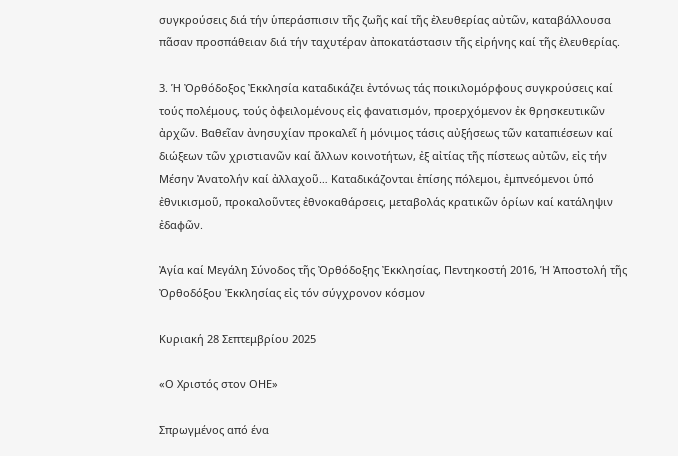συγκρούσεις διά τήν ὑπεράσπισιν τῆς ζωῆς καί τῆς ἐλευθερίας αὐτῶν, καταβάλλουσα πᾶσαν προσπάθειαν διά τήν ταχυτέραν ἀποκατάστασιν τῆς εἰρήνης καί τῆς ἐλευθερίας.

3. Ἡ Ὀρθόδοξος Ἐκκλησία καταδικάζει ἐντόνως τάς ποικιλομόρφους συγκρούσεις καί τούς πολέμους, τούς ὀφειλομένους εἰς φανατισμόν, προερχόμενον ἐκ θρησκευτικῶν ἀρχῶν. Βαθεῖαν ἀνησυχίαν προκαλεῖ ἡ μόνιμος τάσις αὐξήσεως τῶν καταπιέσεων καί διώξεων τῶν χριστιανῶν καί ἄλλων κοινοτήτων, ἐξ αἰτίας τῆς πίστεως αὐτῶν, εἰς τήν Μέσην Ἀνατολήν καί ἀλλαχοῦ… Καταδικάζονται ἐπίσης πόλεμοι, ἐμπνεόμενοι ὑπό ἐθνικισμοῦ, προκαλοῦντες ἐθνοκαθάρσεις, μεταβολάς κρατικῶν ὁρίων καί κατάληψιν ἐδαφῶν.

Ἀγία καί Μεγάλη Σύνοδος τῆς Ὀρθόδοξης Ἐκκλησίας, Πεντηκοστή 2016, Ἡ Ἀποστολή τῆς Ὀρθοδόξου Ἐκκλησίας εἰς τόν σύγχρονον κόσμον

Κυριακή 28 Σεπτεμβρίου 2025

«Ο Χριστός στον ΟΗΕ»

Σπρωγμένος από ένα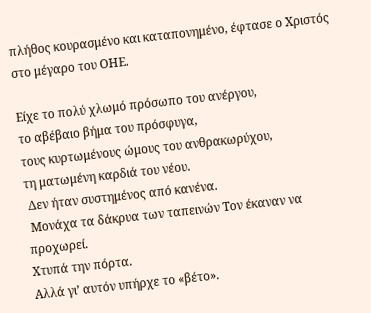πλήθος κουρασμένο και καταπονημένο, έφτασε ο Χριστός στο μέγαρο του ΟΗΕ.

Είχε το πολύ χλωμό πρόσωπο του ανέργου,
το αβέβαιο βήμα του πρόσφυγα,
τους κυρτωμένους ώμους του ανθρακωρύχου,
τη ματωμένη καρδιά του νέου.
 Δεν ήταν συστημένος από κανένα.
 Μονάχα τα δάκρυα των ταπεινών Τον έκαναν να προχωρεί.
Χτυπά την πόρτα.
Αλλά γι’ αυτόν υπήρχε το «βέτο».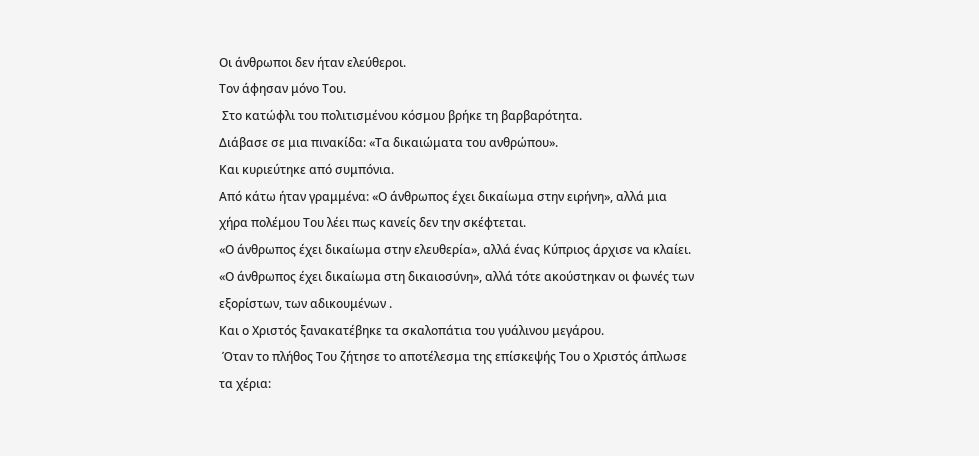Οι άνθρωποι δεν ήταν ελεύθεροι.
Τον άφησαν μόνο Του.
 Στο κατώφλι του πολιτισμένου κόσμου βρήκε τη βαρβαρότητα.
Διάβασε σε μια πινακίδα: «Τα δικαιώματα του ανθρώπου».
Και κυριεύτηκε από συμπόνια.
Από κάτω ήταν γραμμένα: «Ο άνθρωπος έχει δικαίωμα στην ειρήνη», αλλά μια χήρα πολέμου Του λέει πως κανείς δεν την σκέφτεται.
«Ο άνθρωπος έχει δικαίωμα στην ελευθερία», αλλά ένας Κύπριος άρχισε να κλαίει.
«Ο άνθρωπος έχει δικαίωμα στη δικαιοσύνη», αλλά τότε ακούστηκαν οι φωνές των εξορίστων, των αδικουμένων .
Και ο Χριστός ξανακατέβηκε τα σκαλοπάτια του γυάλινου μεγάρου.
 Όταν το πλήθος Του ζήτησε το αποτέλεσμα της επίσκεψής Του ο Χριστός άπλωσε τα χέρια: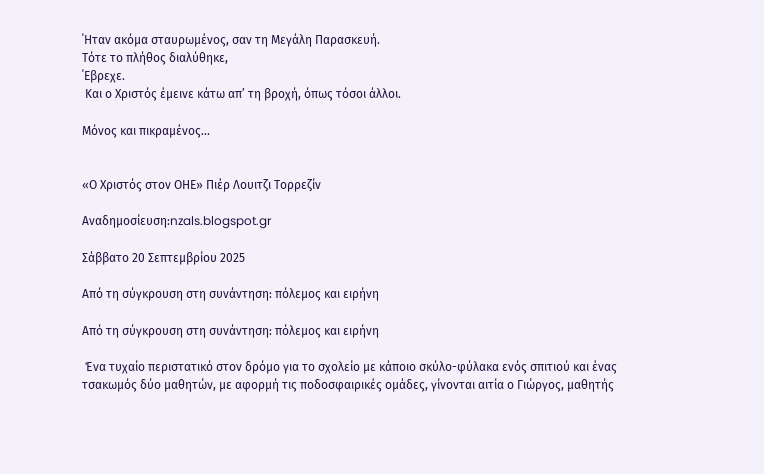΄Ηταν ακόμα σταυρωμένος, σαν τη Μεγάλη Παρασκευή.
Τότε το πλήθος διαλύθηκε,
΄Εβρεχε.
 Και ο Χριστός έμεινε κάτω απ’ τη βροχή, όπως τόσοι άλλοι.

Μόνος και πικραμένος...


«Ο Χριστός στον ΟΗΕ» Πιέρ Λουιτζι Τορρεζίν

Αναδημοσίευση:nzals.blogspot.gr

Σάββατο 20 Σεπτεμβρίου 2025

Από τη σύγκρουση στη συνάντηση: πόλεμος και ειρήνη

Από τη σύγκρουση στη συνάντηση: πόλεμος και ειρήνη

 Ένα τυχαίο περιστατικό στον δρόμο για το σχολείο με κάποιο σκύλο-φύλακα ενός σπιτιού και ένας τσακωμός δύο μαθητών, με αφορμή τις ποδοσφαιρικές ομάδες, γίνονται αιτία ο Γιώργος, μαθητής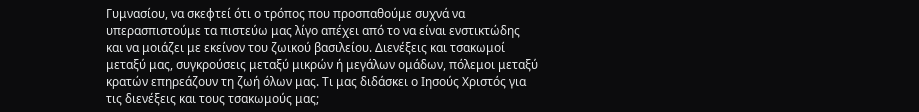Γυμνασίου, να σκεφτεί ότι ο τρόπος που προσπαθούμε συχνά να υπερασπιστούμε τα πιστεύω μας λίγο απέχει από το να είναι ενστικτώδης και να μοιάζει με εκείνον του ζωικού βασιλείου. Διενέξεις και τσακωμοί μεταξύ μας, συγκρούσεις μεταξύ μικρών ή μεγάλων ομάδων, πόλεμοι μεταξύ κρατών επηρεάζουν τη ζωή όλων μας. Τι μας διδάσκει ο Ιησούς Χριστός για τις διενέξεις και τους τσακωμούς μας;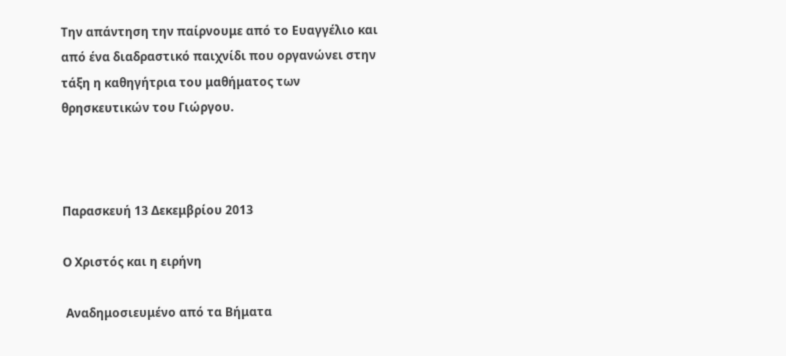Την απάντηση την παίρνουμε από το Ευαγγέλιο και από ένα διαδραστικό παιχνίδι που οργανώνει στην τάξη η καθηγήτρια του μαθήματος των θρησκευτικών του Γιώργου.



Παρασκευή 13 Δεκεμβρίου 2013

Ο Χριστός και η ειρήνη

 Αναδημοσιευμένο από τα Βήματα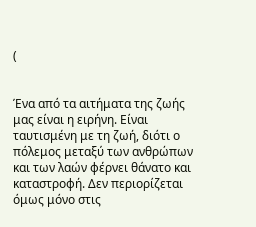(


Ένα από τα αιτήματα της ζωής μας είναι η ειρήνη. Είναι ταυτισμένη με τη ζωή, διότι ο πόλεμος μεταξύ των ανθρώπων και των λαών φέρνει θάνατο και καταστροφή. Δεν περιορίζεται όμως μόνο στις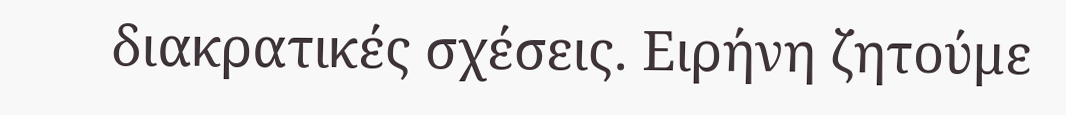διακρατικές σχέσεις. Ειρήνη ζητούμε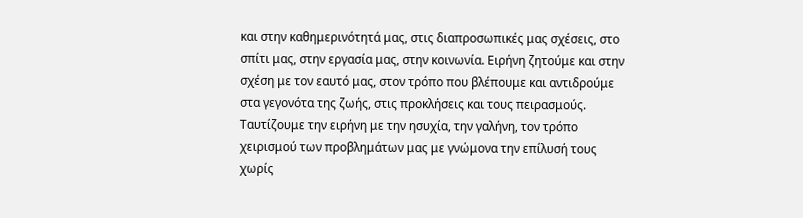και στην καθημερινότητά μας, στις διαπροσωπικές μας σχέσεις, στο σπίτι μας, στην εργασία μας, στην κοινωνία. Ειρήνη ζητούμε και στην σχέση με τον εαυτό μας, στον τρόπο που βλέπουμε και αντιδρούμε στα γεγονότα της ζωής, στις προκλήσεις και τους πειρασμούς. Ταυτίζουμε την ειρήνη με την ησυχία, την γαλήνη, τον τρόπο χειρισμού των προβλημάτων μας με γνώμονα την επίλυσή τους χωρίς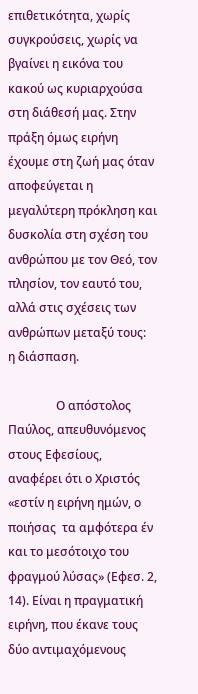επιθετικότητα, χωρίς συγκρούσεις, χωρίς να βγαίνει η εικόνα του κακού ως κυριαρχούσα στη διάθεσή μας. Στην πράξη όμως ειρήνη έχουμε στη ζωή μας όταν αποφεύγεται η μεγαλύτερη πρόκληση και δυσκολία στη σχέση του ανθρώπου με τον Θεό, τον πλησίον, τον εαυτό του, αλλά στις σχέσεις των ανθρώπων μεταξύ τους:  η διάσπαση.

                Ο απόστολος Παύλος, απευθυνόμενος στους Εφεσίους, αναφέρει ότι ο Χριστός «εστίν η ειρήνη ημών, ο ποιήσας  τα αμφότερα έν και το μεσότοιχο του φραγμού λύσας» (Εφεσ. 2, 14). Είναι η πραγματική ειρήνη, που έκανε τους δύο αντιμαχόμενους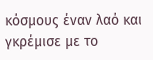κόσμους έναν λαό και γκρέμισε με το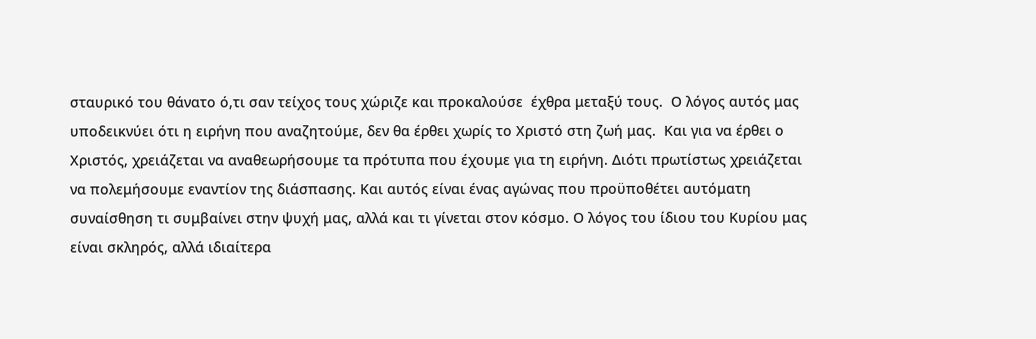σταυρικό του θάνατο ό,τι σαν τείχος τους χώριζε και προκαλούσε  έχθρα μεταξύ τους.  Ο λόγος αυτός μας υποδεικνύει ότι η ειρήνη που αναζητούμε, δεν θα έρθει χωρίς το Χριστό στη ζωή μας.  Και για να έρθει ο Χριστός, χρειάζεται να αναθεωρήσουμε τα πρότυπα που έχουμε για τη ειρήνη. Διότι πρωτίστως χρειάζεται να πολεμήσουμε εναντίον της διάσπασης. Και αυτός είναι ένας αγώνας που προϋποθέτει αυτόματη συναίσθηση τι συμβαίνει στην ψυχή μας, αλλά και τι γίνεται στον κόσμο. Ο λόγος του ίδιου του Κυρίου μας είναι σκληρός, αλλά ιδιαίτερα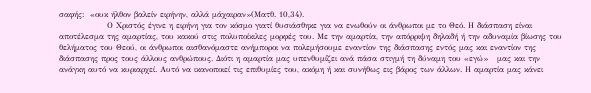σαφής:  «ουκ ήλθον βαλείν ειρήνην, αλλά μάχαιραν»(Ματθ. 10,34).
                Ο Χριστός έγινε η ειρήνη για τον κόσμο γιατί θυσιάσθηκε για να ενωθούν οι άνθρωποι με το Θεό. Η διάσπαση είναι αποτέλεσμα της αμαρτίας, του κακού στις πολυποίκιλες μορφές του. Με την αμαρτία, την απόρριψη δηλαδή ή την αδυναμία βίωσης του θελήματος του Θεού, οι άνθρωποι αισθανόμαστε ανήμποροι να πολεμήσουμε εναντίον της διάσπασης εντός μας και εναντίον της διάσπασης προς τους άλλους ανθρώπους. Διότι η αμαρτία μας υπενθυμίζει ανά πάσα στιγμή τη δύναμη του «εγώ»   μας και την ανάγκη αυτό να κυριαρχεί. Αυτό να ικανοποιεί τις επιθυμίες του, ακόμη ή και συνήθως εις βάρος των άλλων. Η αμαρτία μας κάνει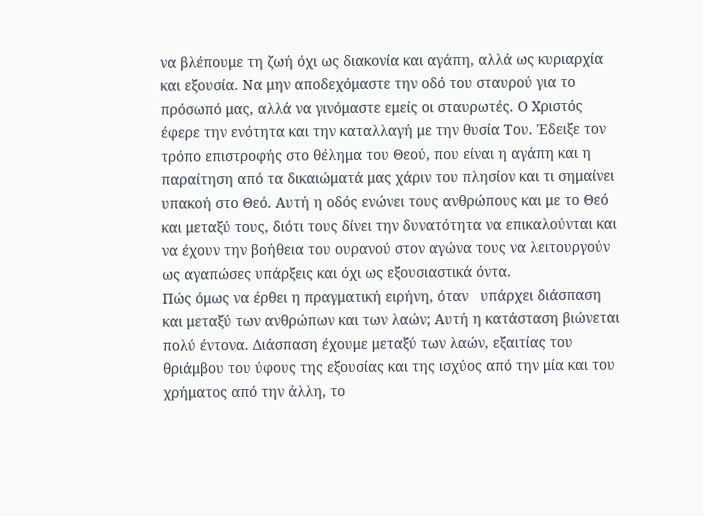να βλέπουμε τη ζωή όχι ως διακονία και αγάπη, αλλά ως κυριαρχία και εξουσία. Να μην αποδεχόμαστε την οδό του σταυρού για το πρόσωπό μας, αλλά να γινόμαστε εμείς οι σταυρωτές. Ο Χριστός έφερε την ενότητα και την καταλλαγή με την θυσία Του. Έδειξε τον τρόπο επιστροφής στο θέλημα του Θεού, που είναι η αγάπη και η παραίτηση από τα δικαιώματά μας χάριν του πλησίον και τι σημαίνει υπακοή στο Θεό. Αυτή η οδός ενώνει τους ανθρώπους και με το Θεό και μεταξύ τους, διότι τους δίνει την δυνατότητα να επικαλούνται και να έχουν την βοήθεια του ουρανού στον αγώνα τους να λειτουργούν ως αγαπώσες υπάρξεις και όχι ως εξουσιαστικά όντα.
Πώς όμως να έρθει η πραγματική ειρήνη, όταν   υπάρχει διάσπαση και μεταξύ των ανθρώπων και των λαών; Αυτή η κατάσταση βιώνεται πολύ έντονα. Διάσπαση έχουμε μεταξύ των λαών, εξαιτίας του θριάμβου του ύφους της εξουσίας και της ισχύος από την μία και του χρήματος από την άλλη, το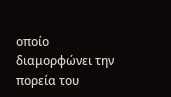οποίο διαμορφώνει την πορεία του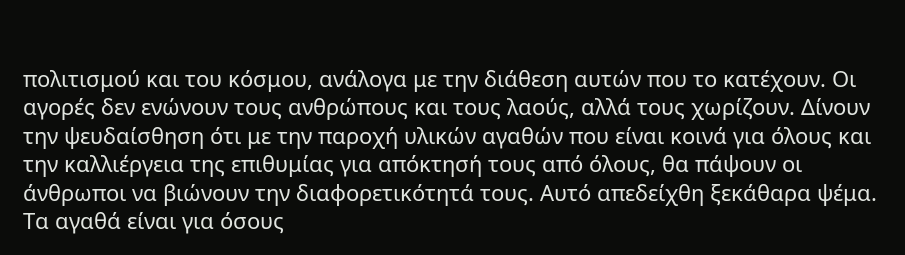πολιτισμού και του κόσμου, ανάλογα με την διάθεση αυτών που το κατέχουν. Οι αγορές δεν ενώνουν τους ανθρώπους και τους λαούς, αλλά τους χωρίζουν. Δίνουν την ψευδαίσθηση ότι με την παροχή υλικών αγαθών που είναι κοινά για όλους και την καλλιέργεια της επιθυμίας για απόκτησή τους από όλους, θα πάψουν οι άνθρωποι να βιώνουν την διαφορετικότητά τους. Αυτό απεδείχθη ξεκάθαρα ψέμα. Τα αγαθά είναι για όσους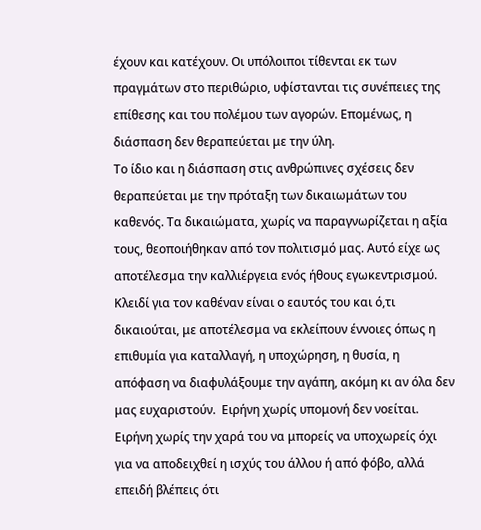έχουν και κατέχουν. Οι υπόλοιποι τίθενται εκ των πραγμάτων στο περιθώριο, υφίστανται τις συνέπειες της επίθεσης και του πολέμου των αγορών. Επομένως, η διάσπαση δεν θεραπεύεται με την ύλη.
Το ίδιο και η διάσπαση στις ανθρώπινες σχέσεις δεν θεραπεύεται με την πρόταξη των δικαιωμάτων του καθενός. Τα δικαιώματα, χωρίς να παραγνωρίζεται η αξία τους, θεοποιήθηκαν από τον πολιτισμό μας. Αυτό είχε ως αποτέλεσμα την καλλιέργεια ενός ήθους εγωκεντρισμού. Κλειδί για τον καθέναν είναι ο εαυτός του και ό,τι δικαιούται, με αποτέλεσμα να εκλείπουν έννοιες όπως η επιθυμία για καταλλαγή, η υποχώρηση, η θυσία, η απόφαση να διαφυλάξουμε την αγάπη, ακόμη κι αν όλα δεν μας ευχαριστούν.  Ειρήνη χωρίς υπομονή δεν νοείται. Ειρήνη χωρίς την χαρά του να μπορείς να υποχωρείς όχι για να αποδειχθεί η ισχύς του άλλου ή από φόβο, αλλά επειδή βλέπεις ότι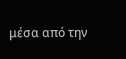μέσα από την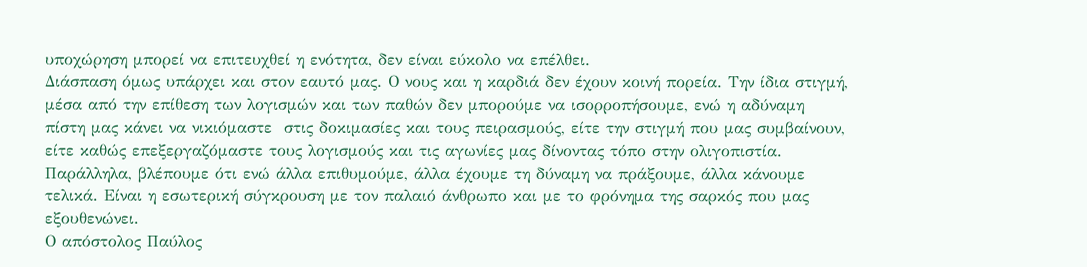υποχώρηση μπορεί να επιτευχθεί η ενότητα, δεν είναι εύκολο να επέλθει.
Διάσπαση όμως υπάρχει και στον εαυτό μας. Ο νους και η καρδιά δεν έχουν κοινή πορεία. Την ίδια στιγμή, μέσα από την επίθεση των λογισμών και των παθών δεν μπορούμε να ισορροπήσουμε, ενώ η αδύναμη πίστη μας κάνει να νικιόμαστε  στις δοκιμασίες και τους πειρασμούς, είτε την στιγμή που μας συμβαίνουν, είτε καθώς επεξεργαζόμαστε τους λογισμούς και τις αγωνίες μας δίνοντας τόπο στην ολιγοπιστία. Παράλληλα, βλέπουμε ότι ενώ άλλα επιθυμούμε, άλλα έχουμε τη δύναμη να πράξουμε, άλλα κάνουμε τελικά. Είναι η εσωτερική σύγκρουση με τον παλαιό άνθρωπο και με το φρόνημα της σαρκός που μας εξουθενώνει.
Ο απόστολος Παύλος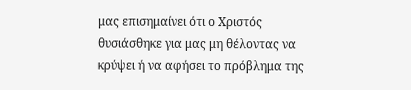μας επισημαίνει ότι ο Χριστός θυσιάσθηκε για μας μη θέλοντας να κρύψει ή να αφήσει το πρόβλημα της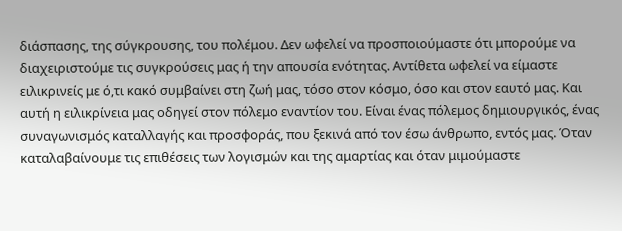διάσπασης, της σύγκρουσης, του πολέμου. Δεν ωφελεί να προσποιούμαστε ότι μπορούμε να διαχειριστούμε τις συγκρούσεις μας ή την απουσία ενότητας. Αντίθετα ωφελεί να είμαστε ειλικρινείς με ό,τι κακό συμβαίνει στη ζωή μας, τόσο στον κόσμο, όσο και στον εαυτό μας. Και αυτή η ειλικρίνεια μας οδηγεί στον πόλεμο εναντίον του. Είναι ένας πόλεμος δημιουργικός, ένας συναγωνισμός καταλλαγής και προσφοράς, που ξεκινά από τον έσω άνθρωπο, εντός μας. Όταν καταλαβαίνουμε τις επιθέσεις των λογισμών και της αμαρτίας και όταν μιμούμαστε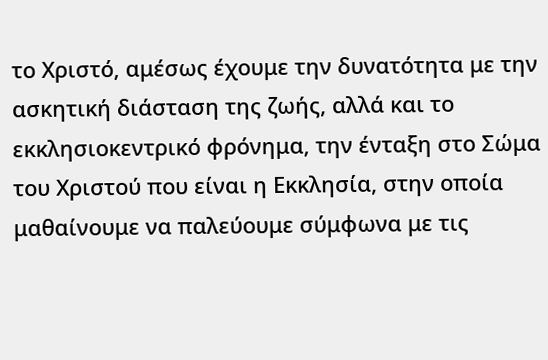το Χριστό, αμέσως έχουμε την δυνατότητα με την ασκητική διάσταση της ζωής, αλλά και το εκκλησιοκεντρικό φρόνημα, την ένταξη στο Σώμα του Χριστού που είναι η Εκκλησία, στην οποία μαθαίνουμε να παλεύουμε σύμφωνα με τις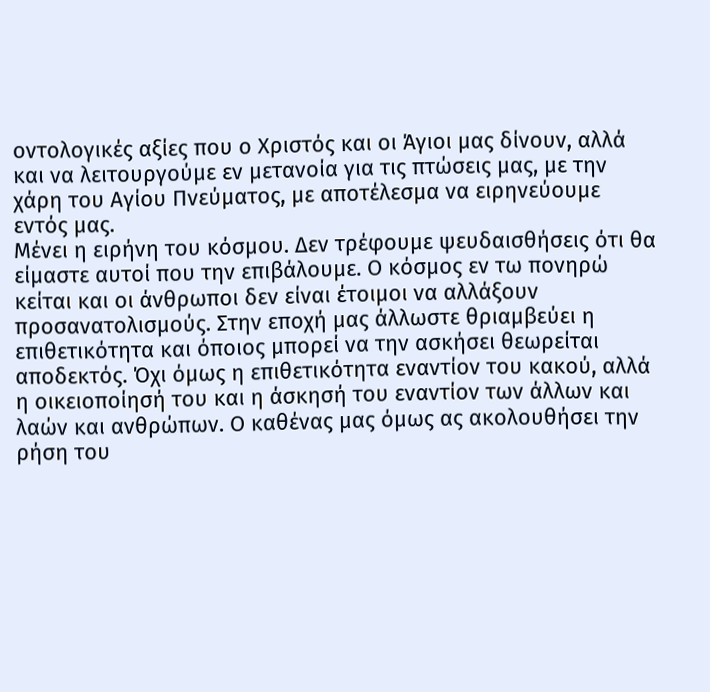οντολογικές αξίες που ο Χριστός και οι Άγιοι μας δίνουν, αλλά και να λειτουργούμε εν μετανοία για τις πτώσεις μας, με την χάρη του Αγίου Πνεύματος, με αποτέλεσμα να ειρηνεύουμε εντός μας.
Μένει η ειρήνη του κόσμου. Δεν τρέφουμε ψευδαισθήσεις ότι θα είμαστε αυτοί που την επιβάλουμε. Ο κόσμος εν τω πονηρώ κείται και οι άνθρωποι δεν είναι έτοιμοι να αλλάξουν προσανατολισμούς. Στην εποχή μας άλλωστε θριαμβεύει η επιθετικότητα και όποιος μπορεί να την ασκήσει θεωρείται αποδεκτός. Όχι όμως η επιθετικότητα εναντίον του κακού, αλλά η οικειοποίησή του και η άσκησή του εναντίον των άλλων και λαών και ανθρώπων. Ο καθένας μας όμως ας ακολουθήσει την ρήση του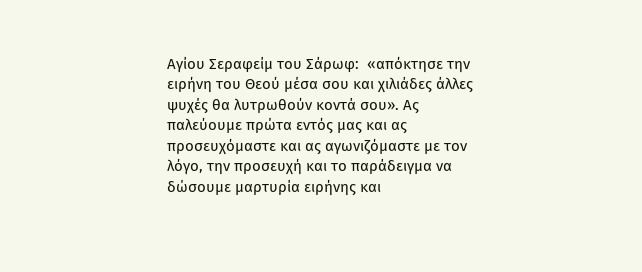Αγίου Σεραφείμ του Σάρωφ:  «απόκτησε την ειρήνη του Θεού μέσα σου και χιλιάδες άλλες ψυχές θα λυτρωθούν κοντά σου». Ας παλεύουμε πρώτα εντός μας και ας προσευχόμαστε και ας αγωνιζόμαστε με τον λόγο, την προσευχή και το παράδειγμα να δώσουμε μαρτυρία ειρήνης και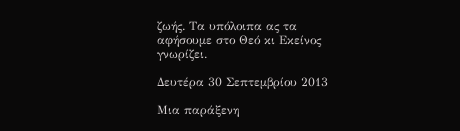ζωής. Τα υπόλοιπα ας τα αφήσουμε στο Θεό κι Εκείνος γνωρίζει.

Δευτέρα 30 Σεπτεμβρίου 2013

Μια παράξενη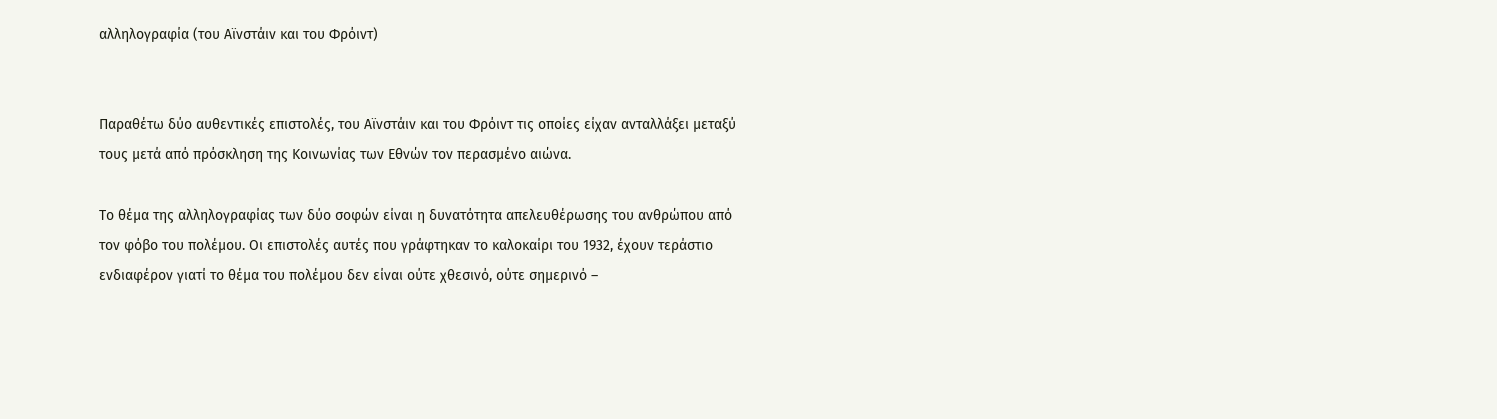αλληλογραφία (του Αϊνστάιν και του Φρόιντ)


Παραθέτω δύο αυθεντικές επιστολές, του Αϊνστάιν και του Φρόιντ τις οποίες είχαν ανταλλάξει μεταξύ τους μετά από πρόσκληση της Κοινωνίας των Εθνών τον περασμένο αιώνα.

Το θέμα της αλληλογραφίας των δύο σοφών είναι η δυνατότητα απελευθέρωσης του ανθρώπου από τον φόβο του πολέμου. Οι επιστολές αυτές που γράφτηκαν το καλοκαίρι του 1932, έχουν τεράστιο ενδιαφέρον γιατί το θέμα του πολέμου δεν είναι ούτε χθεσινό, ούτε σημερινό –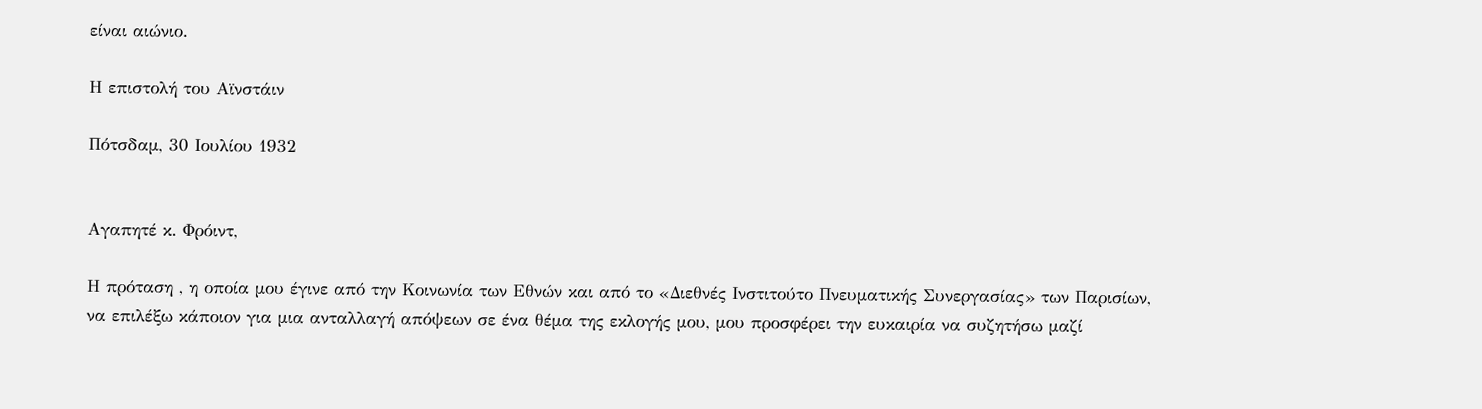είναι αιώνιο.

Η επιστολή του Αϊνστάιν

Πότσδαμ, 30 Ιουλίου 1932


Αγαπητέ κ. Φρόιντ,

Η πρόταση , η οποία μου έγινε από την Κοινωνία των Εθνών και από το «Διεθνές Ινστιτούτο Πνευματικής Συνεργασίας» των Παρισίων, να επιλέξω κάποιον για μια ανταλλαγή απόψεων σε ένα θέμα της εκλογής μου, μου προσφέρει την ευκαιρία να συζητήσω μαζί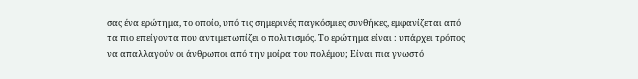σας ένα ερώτημα, το οποίο, υπό τις σημερινές παγκόσμιες συνθήκες, εμφανίζεται από τα πιο επείγοντα που αντιμετωπίζει ο πολιτισμός. Το ερώτημα είναι : υπάρχει τρόπος να απαλλαγούν οι άνθρωποι από την μοίρα του πολέμου; Είναι πια γνωστό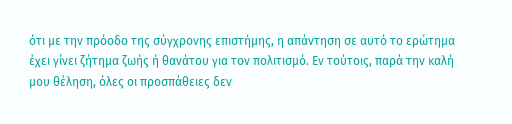ότι με την πρόοδο της σύγχρονης επιστήμης, η απάντηση σε αυτό το ερώτημα έχει γίνει ζήτημα ζωής ή θανάτου για τον πολιτισμό. Εν τούτοις, παρά την καλή μου θέληση, όλες οι προσπάθειες δεν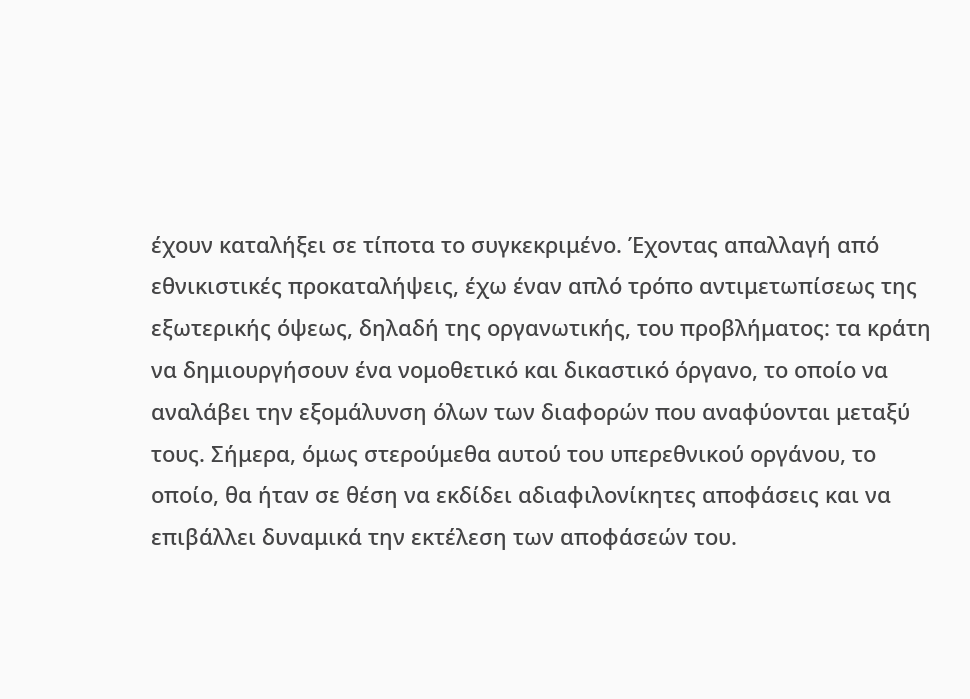έχουν καταλήξει σε τίποτα το συγκεκριμένο. Έχοντας απαλλαγή από εθνικιστικές προκαταλήψεις, έχω έναν απλό τρόπο αντιμετωπίσεως της εξωτερικής όψεως, δηλαδή της οργανωτικής, του προβλήματος: τα κράτη να δημιουργήσουν ένα νομοθετικό και δικαστικό όργανο, το οποίο να αναλάβει την εξομάλυνση όλων των διαφορών που αναφύονται μεταξύ τους. Σήμερα, όμως στερούμεθα αυτού του υπερεθνικού οργάνου, το οποίο, θα ήταν σε θέση να εκδίδει αδιαφιλονίκητες αποφάσεις και να επιβάλλει δυναμικά την εκτέλεση των αποφάσεών του.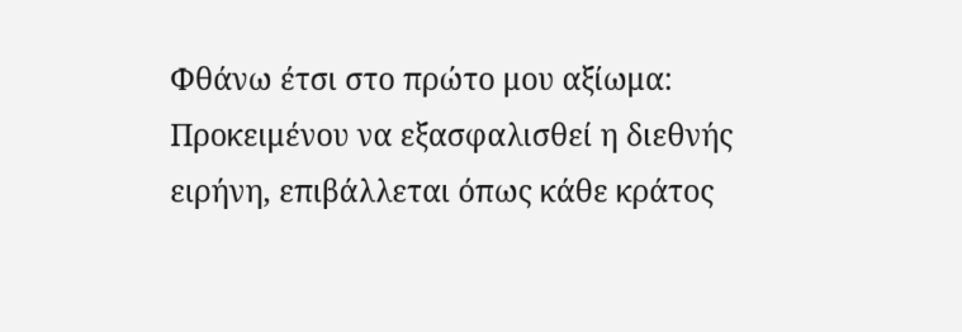Φθάνω έτσι στο πρώτο μου αξίωμα: Προκειμένου να εξασφαλισθεί η διεθνής ειρήνη, επιβάλλεται όπως κάθε κράτος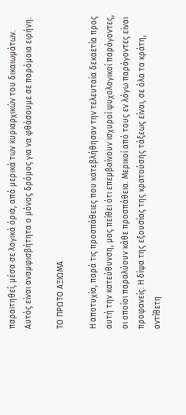παραιτηθεί, μέσα σε λογικά όρια, από μερικά των κυριαρχικών του δικαιωμάτων. Αυτός είναι αναμφισβήτητα ο μόνος δρόμος για να φθάσουμε σε παρόμοια ειρήνη.

ΤΟ ΠΡΩΤΟ ΑΞΙΩΜΑ

Η αποτυχία, παρά τις προσπάθειες που κατεβλήθησαν την τελευταία δεκαετία προς αυτή την κατεύθυνση, μας πείθει ότι επεμβαίνουν ισχυροί ψυχολογικοί παράγοντες, οι οποίοι παραλύουν κάθε προσπάθεια. Μερικοί από τους εν λόγω παράγοντες είναι προφανείς. Η δίψα της εξουσίας της κρατούσης τάξεως είναι, σε όλα τα κράτη, αντίθετη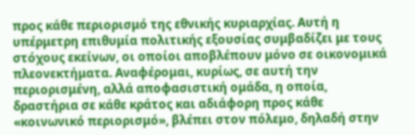προς κάθε περιορισμό της εθνικής κυριαρχίας. Αυτή η υπέρμετρη επιθυμία πολιτικής εξουσίας συμβαδίζει με τους στόχους εκείνων, οι οποίοι αποβλέπουν μόνο σε οικονομικά πλεονεκτήματα. Αναφέρομαι, κυρίως, σε αυτή την περιορισμένη, αλλά αποφασιστική ομάδα, η οποία, δραστήρια σε κάθε κράτος και αδιάφορη προς κάθε «κοινωνικό περιορισμό», βλέπει στον πόλεμο, δηλαδή στην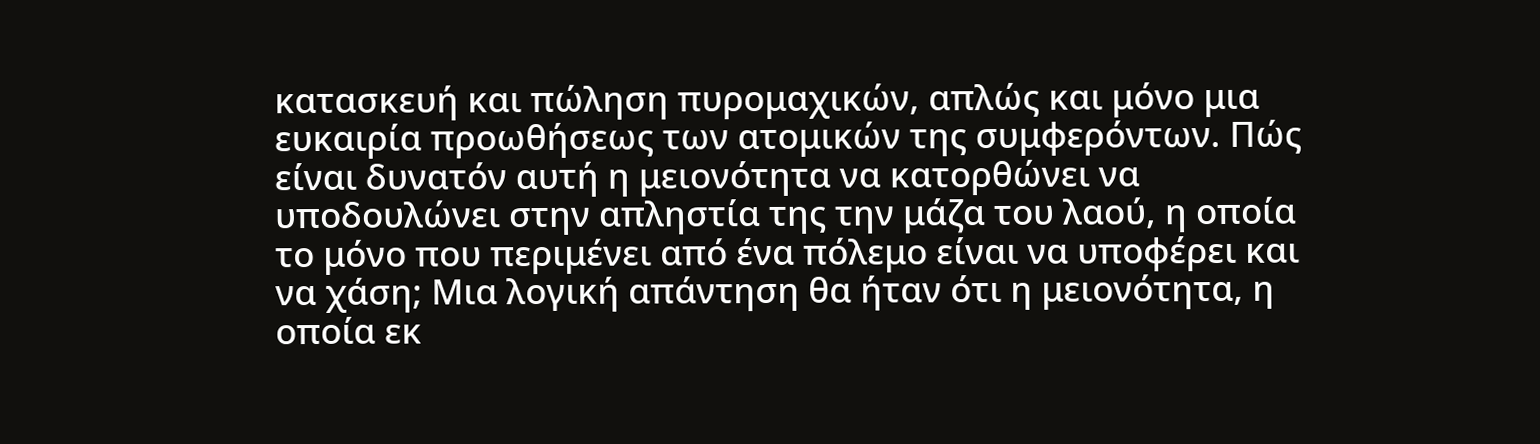κατασκευή και πώληση πυρομαχικών, απλώς και μόνο μια ευκαιρία προωθήσεως των ατομικών της συμφερόντων. Πώς είναι δυνατόν αυτή η μειονότητα να κατορθώνει να υποδουλώνει στην απληστία της την μάζα του λαού, η οποία το μόνο που περιμένει από ένα πόλεμο είναι να υποφέρει και να χάση; Μια λογική απάντηση θα ήταν ότι η μειονότητα, η οποία εκ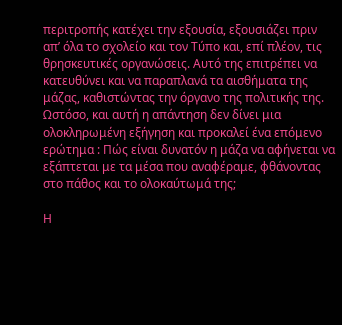περιτροπής κατέχει την εξουσία, εξουσιάζει πριν απ’ όλα το σχολείο και τον Τύπο και, επί πλέον, τις θρησκευτικές οργανώσεις. Αυτό της επιτρέπει να κατευθύνει και να παραπλανά τα αισθήματα της μάζας, καθιστώντας την όργανο της πολιτικής της. Ωστόσο, και αυτή η απάντηση δεν δίνει μια ολοκληρωμένη εξήγηση και προκαλεί ένα επόμενο ερώτημα : Πώς είναι δυνατόν η μάζα να αφήνεται να εξάπτεται με τα μέσα που αναφέραμε, φθάνοντας στο πάθος και το ολοκαύτωμά της;

Η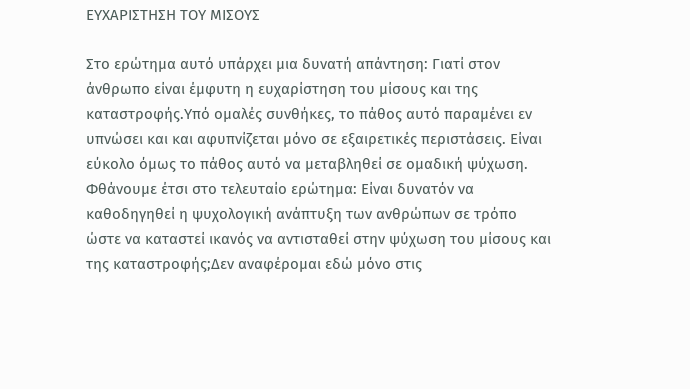ΕΥΧΑΡΙΣΤΗΣΗ ΤΟΥ ΜΙΣΟΥΣ

Στο ερώτημα αυτό υπάρχει μια δυνατή απάντηση: Γιατί στον άνθρωπο είναι έμφυτη η ευχαρίστηση του μίσους και της καταστροφής.Υπό ομαλές συνθήκες, το πάθος αυτό παραμένει εν υπνώσει και και αφυπνίζεται μόνο σε εξαιρετικές περιστάσεις. Είναι εύκολο όμως το πάθος αυτό να μεταβληθεί σε ομαδική ψύχωση. Φθάνουμε έτσι στο τελευταίο ερώτημα: Είναι δυνατόν να καθοδηγηθεί η ψυχολογική ανάπτυξη των ανθρώπων σε τρόπο ώστε να καταστεί ικανός να αντισταθεί στην ψύχωση του μίσους και της καταστροφής;Δεν αναφέρομαι εδώ μόνο στις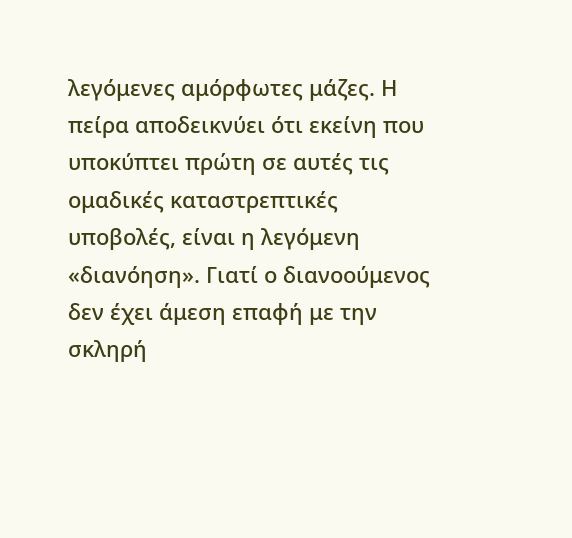λεγόμενες αμόρφωτες μάζες. Η πείρα αποδεικνύει ότι εκείνη που υποκύπτει πρώτη σε αυτές τις ομαδικές καταστρεπτικές υποβολές, είναι η λεγόμενη «διανόηση». Γιατί ο διανοούμενος δεν έχει άμεση επαφή με την σκληρή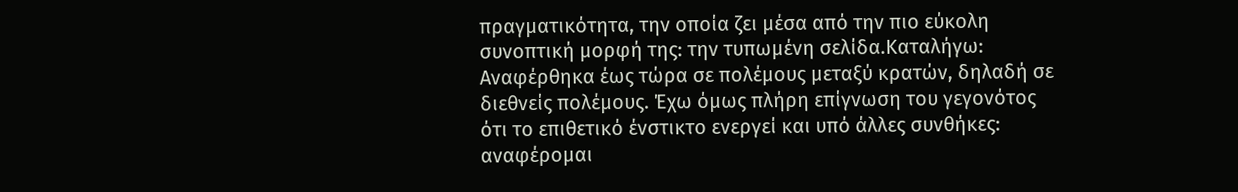πραγματικότητα, την οποία ζει μέσα από την πιο εύκολη συνοπτική μορφή της: την τυπωμένη σελίδα.Καταλήγω: Αναφέρθηκα έως τώρα σε πολέμους μεταξύ κρατών, δηλαδή σε διεθνείς πολέμους. Έχω όμως πλήρη επίγνωση του γεγονότος ότι το επιθετικό ένστικτο ενεργεί και υπό άλλες συνθήκες: αναφέρομαι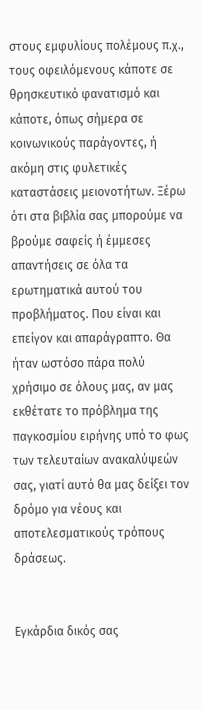στους εμφυλίους πολέμους π.χ., τους οφειλόμενους κάποτε σε θρησκευτικό φανατισμό και κάποτε, όπως σήμερα σε κοινωνικούς παράγοντες, ή ακόμη στις φυλετικές καταστάσεις μειονοτήτων. Ξέρω ότι στα βιβλία σας μπορούμε να βρούμε σαφείς ή έμμεσες απαντήσεις σε όλα τα ερωτηματικά αυτού του προβλήματος. Που είναι και επείγον και απαράγραπτο. Θα ήταν ωστόσο πάρα πολύ χρήσιμο σε όλους μας, αν μας εκθέτατε το πρόβλημα της παγκοσμίου ειρήνης υπό το φως των τελευταίων ανακαλύψεών σας, γιατί αυτό θα μας δείξει τον δρόμο για νέους και αποτελεσματικούς τρόπους δράσεως.


Εγκάρδια δικός σας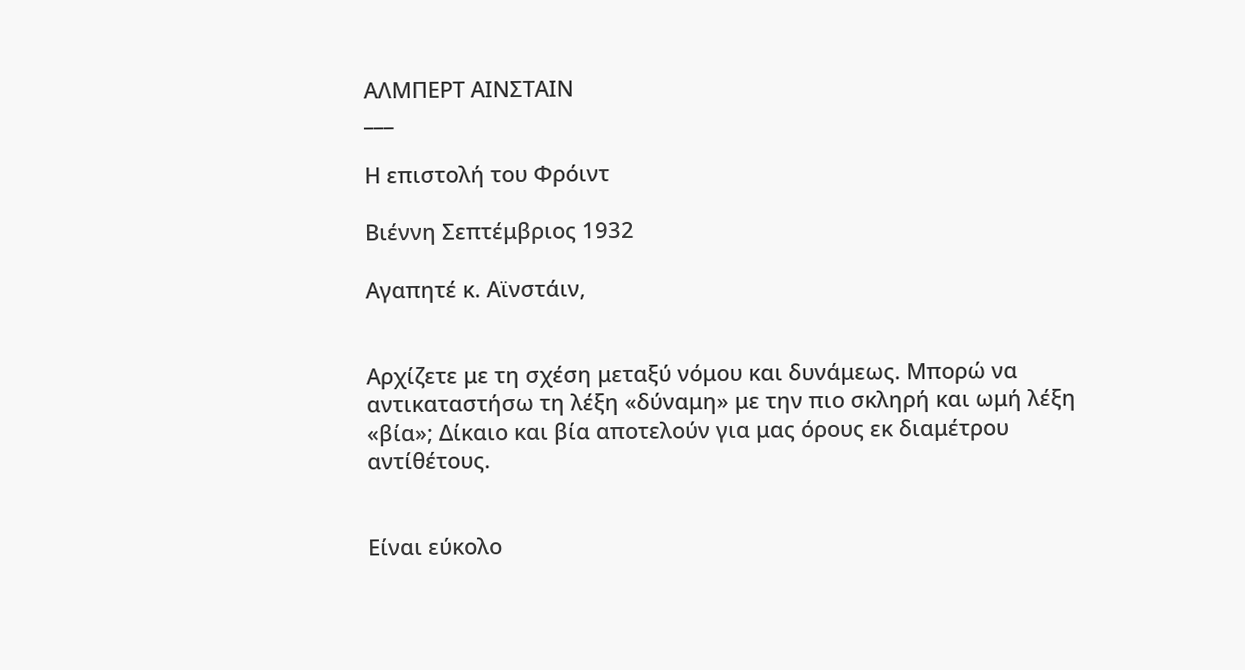ΑΛΜΠΕΡΤ ΑΙΝΣΤΑΙΝ
___

Η επιστολή του Φρόιντ

Βιέννη Σεπτέμβριος 1932

Αγαπητέ κ. Αϊνστάιν,


Αρχίζετε με τη σχέση μεταξύ νόμου και δυνάμεως. Μπορώ να αντικαταστήσω τη λέξη «δύναμη» με την πιο σκληρή και ωμή λέξη «βία»; Δίκαιο και βία αποτελούν για μας όρους εκ διαμέτρου αντίθέτους.


Είναι εύκολο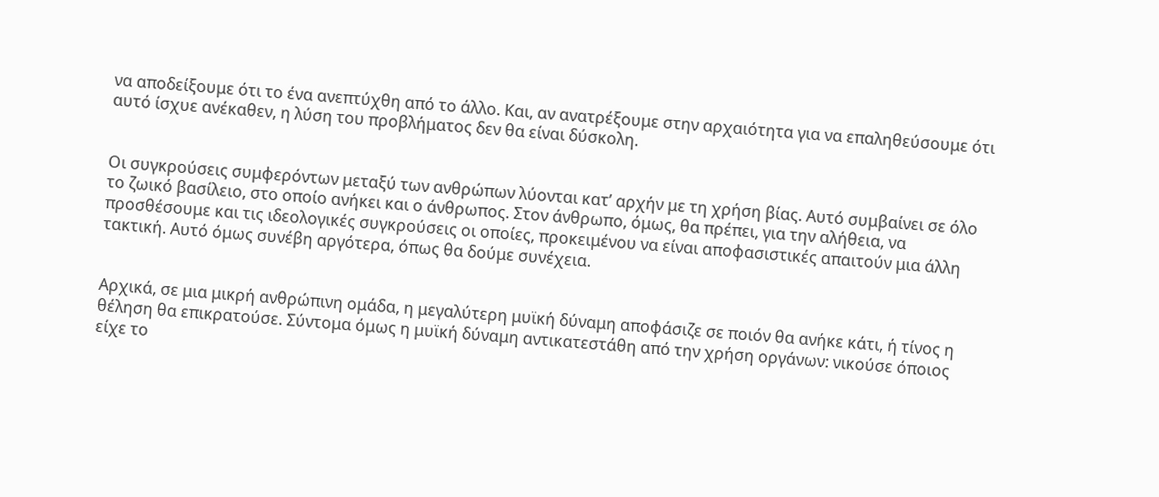να αποδείξουμε ότι το ένα ανεπτύχθη από το άλλο. Και, αν ανατρέξουμε στην αρχαιότητα για να επαληθεύσουμε ότι αυτό ίσχυε ανέκαθεν, η λύση του προβλήματος δεν θα είναι δύσκολη.


Οι συγκρούσεις συμφερόντων μεταξύ των ανθρώπων λύονται κατ’ αρχήν με τη χρήση βίας. Αυτό συμβαίνει σε όλο το ζωικό βασίλειο, στο οποίο ανήκει και ο άνθρωπος. Στον άνθρωπο, όμως, θα πρέπει, για την αλήθεια, να προσθέσουμε και τις ιδεολογικές συγκρούσεις οι οποίες, προκειμένου να είναι αποφασιστικές απαιτούν μια άλλη τακτική. Αυτό όμως συνέβη αργότερα, όπως θα δούμε συνέχεια.


Αρχικά, σε μια μικρή ανθρώπινη ομάδα, η μεγαλύτερη μυϊκή δύναμη αποφάσιζε σε ποιόν θα ανήκε κάτι, ή τίνος η θέληση θα επικρατούσε. Σύντομα όμως η μυϊκή δύναμη αντικατεστάθη από την χρήση οργάνων: νικούσε όποιος είχε το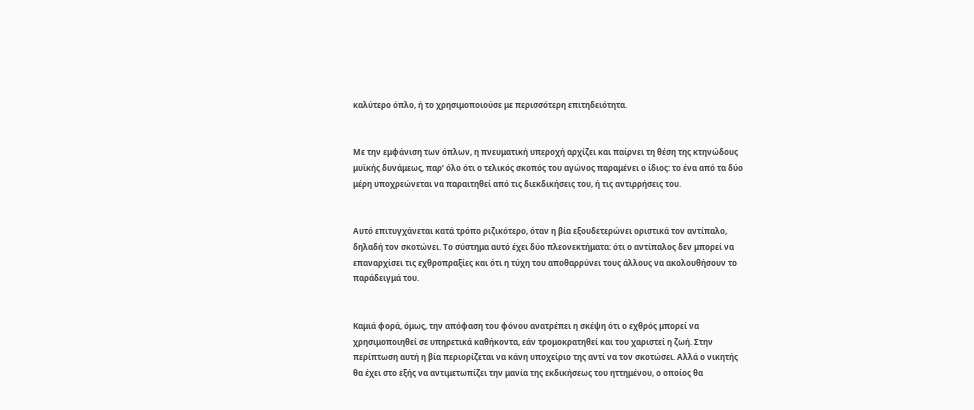καλύτερο όπλο, ή το χρησιμοποιούσε με περισσότερη επιτηδειότητα.


Με την εμφάνιση των όπλων, η πνευματική υπεροχή αρχίζει και παίρνει τη θέση της κτηνώδους μυϊκής δυνάμεως, παρ’ όλο ότι ο τελικός σκοπός του αγώνος παραμένει ο ίδιος: το ένα από τα δύο μέρη υποχρεώνεται να παραιτηθεί από τις διεκδικήσεις του, ή τις αντιρρήσεις του.


Αυτό επιτυγχάνεται κατά τρόπο ριζικότερο, όταν η βία εξουδετερώνει οριστικά τον αντίπαλο, δηλαδή τον σκοτώνει. Το σύστημα αυτό έχει δύο πλεονεκτήματα: ότι ο αντίπαλος δεν μπορεί να επαναρχίσει τις εχθροπραξίες και ότι η τύχη του αποθαρρύνει τους άλλους να ακολουθήσουν το παράδειγμά του.


Καμιά φορά, όμως, την απόφαση του φόνου ανατρέπει η σκέψη ότι ο εχθρός μπορεί να χρησιμοποιηθεί σε υπηρετικά καθήκοντα, εάν τρομοκρατηθεί και του χαριστεί η ζωή. Στην περίπτωση αυτή η βία περιορίζεται να κάνη υποχείριο της αντί να τον σκοτώσει. Αλλά ο νικητής θα έχει στο εξής να αντιμετωπίζει την μανία της εκδικήσεως του ηττημένου, ο οποίος θα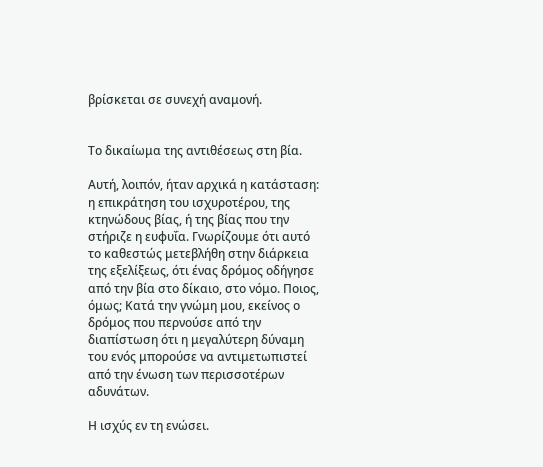βρίσκεται σε συνεχή αναμονή.


Το δικαίωμα της αντιθέσεως στη βία.

Αυτή, λοιπόν, ήταν αρχικά η κατάσταση: η επικράτηση του ισχυροτέρου, της κτηνώδους βίας, ή της βίας που την στήριζε η ευφυΐα. Γνωρίζουμε ότι αυτό το καθεστώς μετεβλήθη στην διάρκεια της εξελίξεως, ότι ένας δρόμος οδήγησε από την βία στο δίκαιο, στο νόμο. Ποιος, όμως; Κατά την γνώμη μου, εκείνος ο δρόμος που περνούσε από την διαπίστωση ότι η μεγαλύτερη δύναμη του ενός μπορούσε να αντιμετωπιστεί από την ένωση των περισσοτέρων αδυνάτων.

Η ισχύς εν τη ενώσει.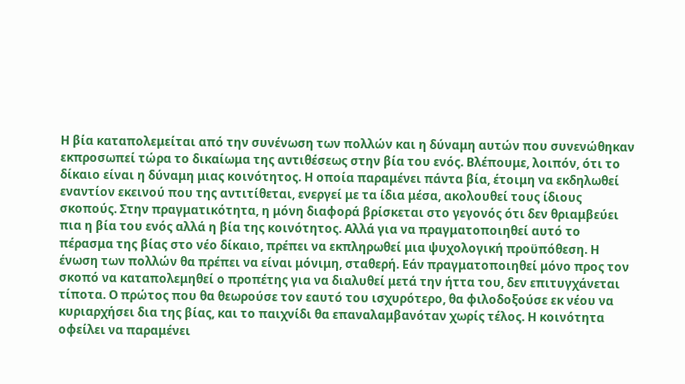Η βία καταπολεμείται από την συνένωση των πολλών και η δύναμη αυτών που συνενώθηκαν εκπροσωπεί τώρα το δικαίωμα της αντιθέσεως στην βία του ενός. Βλέπουμε, λοιπόν, ότι το δίκαιο είναι η δύναμη μιας κοινότητος. Η οποία παραμένει πάντα βία, έτοιμη να εκδηλωθεί εναντίον εκεινού που της αντιτίθεται, ενεργεί με τα ίδια μέσα, ακολουθεί τους ίδιους σκοπούς. Στην πραγματικότητα, η μόνη διαφορά βρίσκεται στο γεγονός ότι δεν θριαμβεύει πια η βία του ενός αλλά η βία της κοινότητος. Αλλά για να πραγματοποιηθεί αυτό το πέρασμα της βίας στο νέο δίκαιο, πρέπει να εκπληρωθεί μια ψυχολογική προϋπόθεση. Η ένωση των πολλών θα πρέπει να είναι μόνιμη, σταθερή. Εάν πραγματοποιηθεί μόνο προς τον σκοπό να καταπολεμηθεί ο προπέτης για να διαλυθεί μετά την ήττα του, δεν επιτυγχάνεται τίποτα. Ο πρώτος που θα θεωρούσε τον εαυτό του ισχυρότερο, θα φιλοδοξούσε εκ νέου να κυριαρχήσει δια της βίας, και το παιχνίδι θα επαναλαμβανόταν χωρίς τέλος. Η κοινότητα οφείλει να παραμένει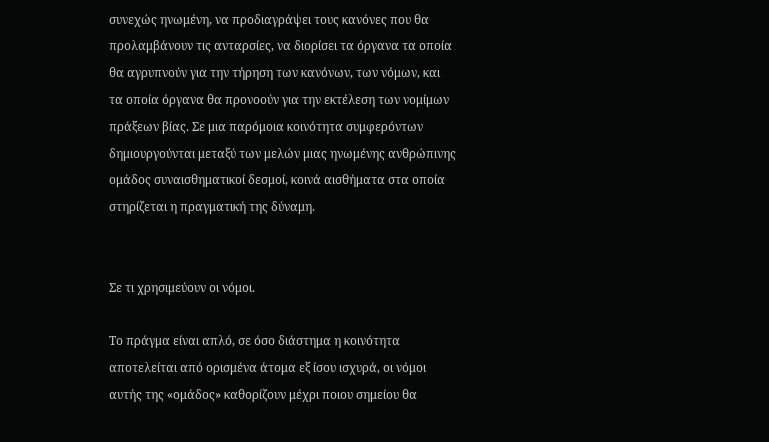συνεχώς ηνωμένη, να προδιαγράψει τους κανόνες που θα προλαμβάνουν τις ανταρσίες, να διορίσει τα όργανα τα οποία θα αγρυπνούν για την τήρηση των κανόνων, των νόμων, και τα οποία όργανα θα προνοούν για την εκτέλεση των νομίμων πράξεων βίας. Σε μια παρόμοια κοινότητα συμφερόντων δημιουργούνται μεταξύ των μελών μιας ηνωμένης ανθρώπινης ομάδος συναισθηματικοί δεσμοί, κοινά αισθήματα στα οποία στηρίζεται η πραγματική της δύναμη.


Σε τι χρησιμεύουν οι νόμοι.

Το πράγμα είναι απλό, σε όσο διάστημα η κοινότητα αποτελείται από ορισμένα άτομα εξ ίσου ισχυρά, οι νόμοι αυτής της «ομάδος» καθορίζουν μέχρι ποιου σημείου θα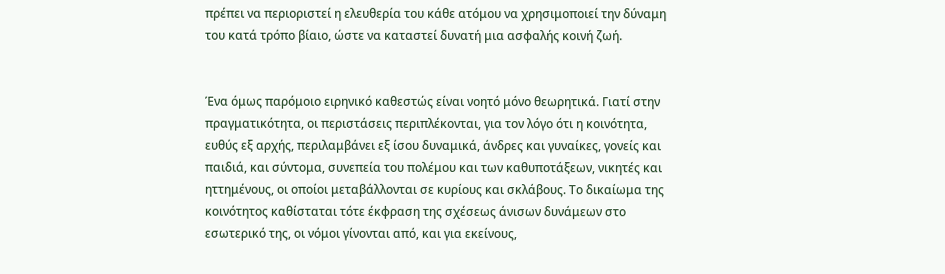πρέπει να περιοριστεί η ελευθερία του κάθε ατόμου να χρησιμοποιεί την δύναμη του κατά τρόπο βίαιο, ώστε να καταστεί δυνατή μια ασφαλής κοινή ζωή.


Ένα όμως παρόμοιο ειρηνικό καθεστώς είναι νοητό μόνο θεωρητικά. Γιατί στην πραγματικότητα, οι περιστάσεις περιπλέκονται, για τον λόγο ότι η κοινότητα, ευθύς εξ αρχής, περιλαμβάνει εξ ίσου δυναμικά, άνδρες και γυναίκες, γονείς και παιδιά, και σύντομα, συνεπεία του πολέμου και των καθυποτάξεων, νικητές και ηττημένους, οι οποίοι μεταβάλλονται σε κυρίους και σκλάβους. Το δικαίωμα της κοινότητος καθίσταται τότε έκφραση της σχέσεως άνισων δυνάμεων στο εσωτερικό της, οι νόμοι γίνονται από, και για εκείνους,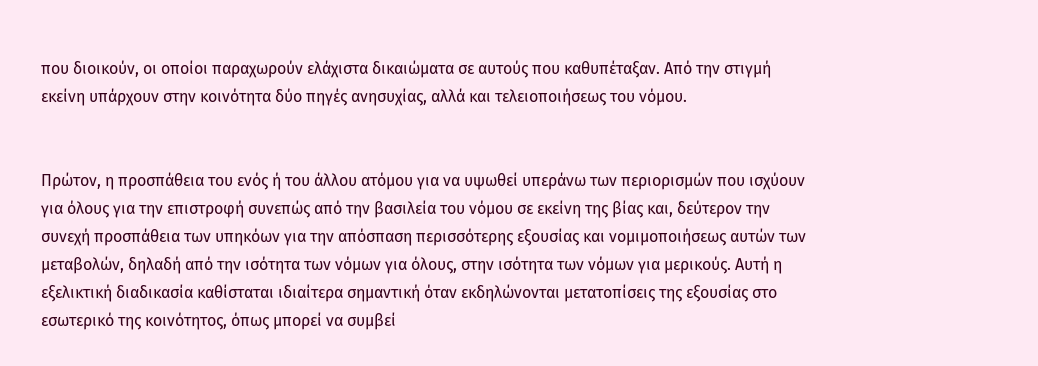που διοικούν, οι οποίοι παραχωρούν ελάχιστα δικαιώματα σε αυτούς που καθυπέταξαν. Από την στιγμή εκείνη υπάρχουν στην κοινότητα δύο πηγές ανησυχίας, αλλά και τελειοποιήσεως του νόμου.


Πρώτον, η προσπάθεια του ενός ή του άλλου ατόμου για να υψωθεί υπεράνω των περιορισμών που ισχύουν για όλους για την επιστροφή συνεπώς από την βασιλεία του νόμου σε εκείνη της βίας και, δεύτερον την συνεχή προσπάθεια των υπηκόων για την απόσπαση περισσότερης εξουσίας και νομιμοποιήσεως αυτών των μεταβολών, δηλαδή από την ισότητα των νόμων για όλους, στην ισότητα των νόμων για μερικούς. Αυτή η εξελικτική διαδικασία καθίσταται ιδιαίτερα σημαντική όταν εκδηλώνονται μετατοπίσεις της εξουσίας στο εσωτερικό της κοινότητος, όπως μπορεί να συμβεί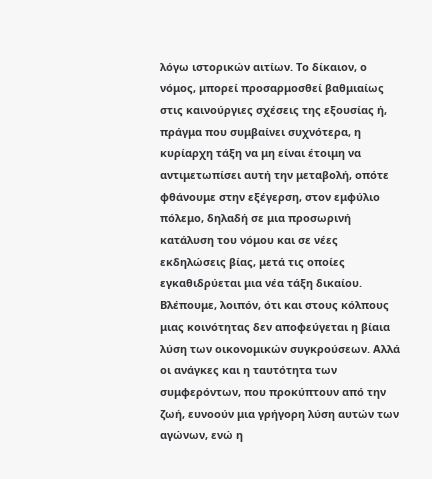λόγω ιστορικών αιτίων. Το δίκαιον, ο νόμος, μπορεί προσαρμοσθεί βαθμιαίως στις καινούργιες σχέσεις της εξουσίας ή, πράγμα που συμβαίνει συχνότερα, η κυρίαρχη τάξη να μη είναι έτοιμη να αντιμετωπίσει αυτή την μεταβολή, οπότε φθάνουμε στην εξέγερση, στον εμφύλιο πόλεμο, δηλαδή σε μια προσωρινή κατάλυση του νόμου και σε νέες εκδηλώσεις βίας, μετά τις οποίες εγκαθιδρύεται μια νέα τάξη δικαίου. Βλέπουμε, λοιπόν, ότι και στους κόλπους μιας κοινότητας δεν αποφεύγεται η βίαια λύση των οικονομικών συγκρούσεων. Αλλά οι ανάγκες και η ταυτότητα των συμφερόντων, που προκύπτουν από την ζωή, ευνοούν μια γρήγορη λύση αυτών των αγώνων, ενώ η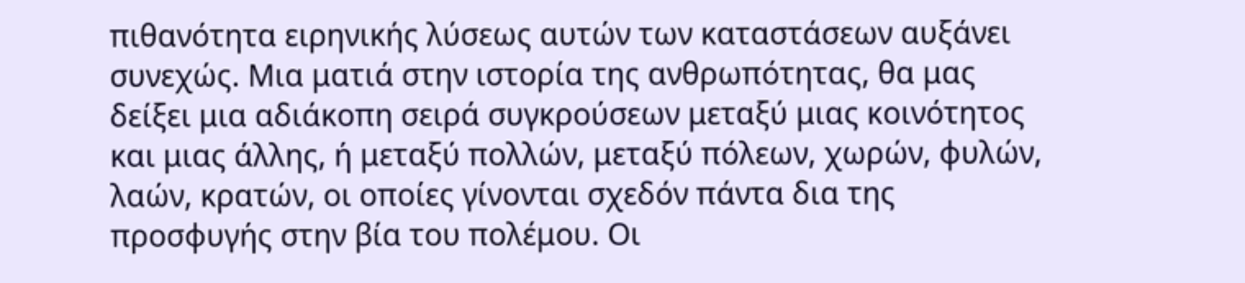πιθανότητα ειρηνικής λύσεως αυτών των καταστάσεων αυξάνει συνεχώς. Μια ματιά στην ιστορία της ανθρωπότητας, θα μας δείξει μια αδιάκοπη σειρά συγκρούσεων μεταξύ μιας κοινότητος και μιας άλλης, ή μεταξύ πολλών, μεταξύ πόλεων, χωρών, φυλών, λαών, κρατών, οι οποίες γίνονται σχεδόν πάντα δια της προσφυγής στην βία του πολέμου. Οι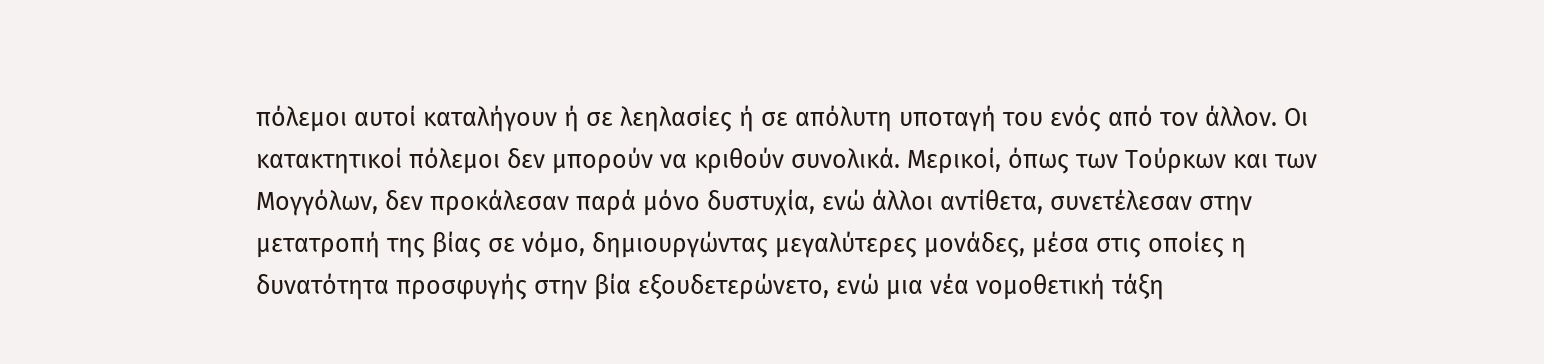πόλεμοι αυτοί καταλήγουν ή σε λεηλασίες ή σε απόλυτη υποταγή του ενός από τον άλλον. Οι κατακτητικοί πόλεμοι δεν μπορούν να κριθούν συνολικά. Μερικοί, όπως των Τούρκων και των Μογγόλων, δεν προκάλεσαν παρά μόνο δυστυχία, ενώ άλλοι αντίθετα, συνετέλεσαν στην μετατροπή της βίας σε νόμο, δημιουργώντας μεγαλύτερες μονάδες, μέσα στις οποίες η δυνατότητα προσφυγής στην βία εξουδετερώνετο, ενώ μια νέα νομοθετική τάξη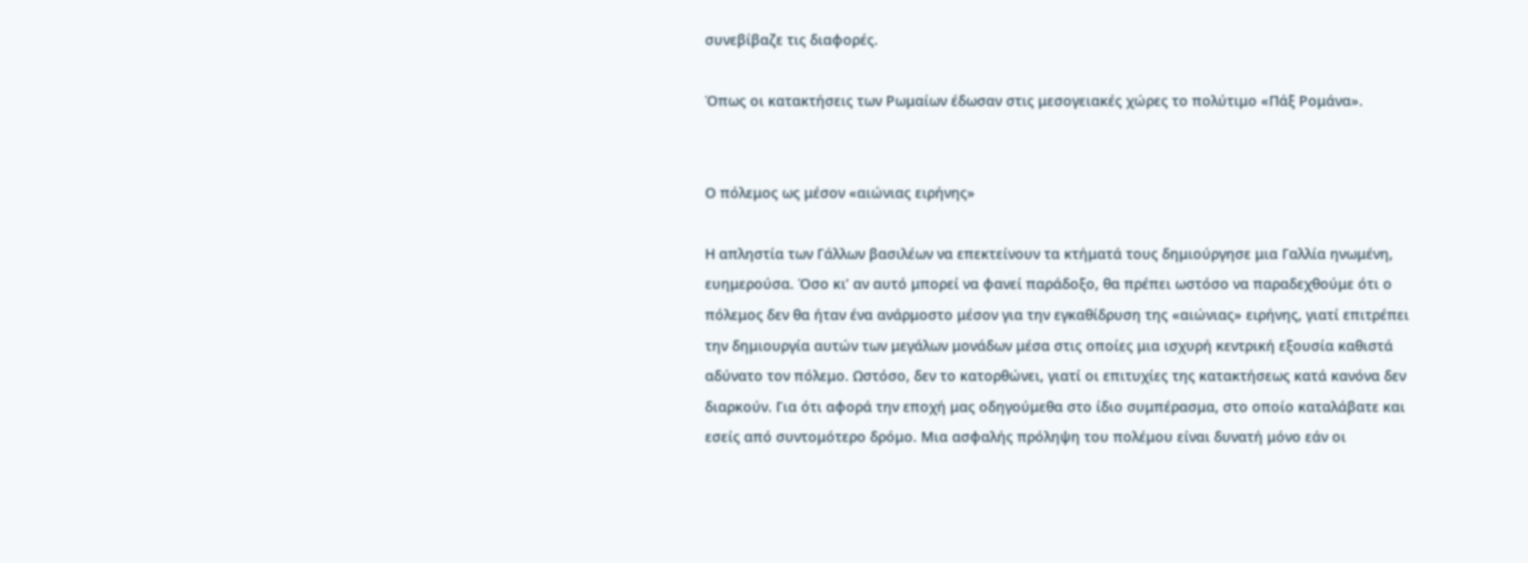συνεβίβαζε τις διαφορές.

Όπως οι κατακτήσεις των Ρωμαίων έδωσαν στις μεσογειακές χώρες το πολύτιμο «Πάξ Ρομάνα».


Ο πόλεμος ως μέσον «αιώνιας ειρήνης»

Η απληστία των Γάλλων βασιλέων να επεκτείνουν τα κτήματά τους δημιούργησε μια Γαλλία ηνωμένη, ευημερούσα. Όσο κι’ αν αυτό μπορεί να φανεί παράδοξο, θα πρέπει ωστόσο να παραδεχθούμε ότι ο πόλεμος δεν θα ήταν ένα ανάρμοστο μέσον για την εγκαθίδρυση της «αιώνιας» ειρήνης, γιατί επιτρέπει την δημιουργία αυτών των μεγάλων μονάδων μέσα στις οποίες μια ισχυρή κεντρική εξουσία καθιστά αδύνατο τον πόλεμο. Ωστόσο, δεν το κατορθώνει, γιατί οι επιτυχίες της κατακτήσεως κατά κανόνα δεν διαρκούν. Για ότι αφορά την εποχή μας οδηγούμεθα στο ίδιο συμπέρασμα, στο οποίο καταλάβατε και εσείς από συντομότερο δρόμο. Μια ασφαλής πρόληψη του πολέμου είναι δυνατή μόνο εάν οι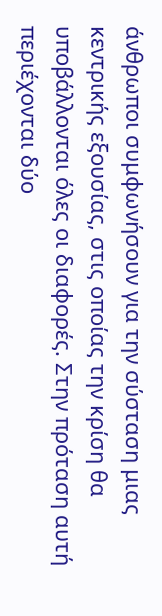άνθρωποι συμφωνήσουν για την σύσταση μιας κεντρικής εξουσίας, στις οποίας την κρίση θα υποβάλλονται όλες οι διαφορές. Στην πρόταση αυτή περιέχονται δύο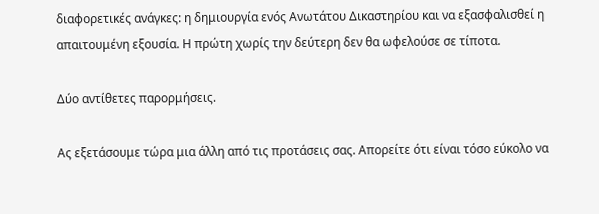διαφορετικές ανάγκες: η δημιουργία ενός Ανωτάτου Δικαστηρίου και να εξασφαλισθεί η απαιτουμένη εξουσία. Η πρώτη χωρίς την δεύτερη δεν θα ωφελούσε σε τίποτα.

Δύο αντίθετες παρορμήσεις.

Ας εξετάσουμε τώρα μια άλλη από τις προτάσεις σας. Απορείτε ότι είναι τόσο εύκολο να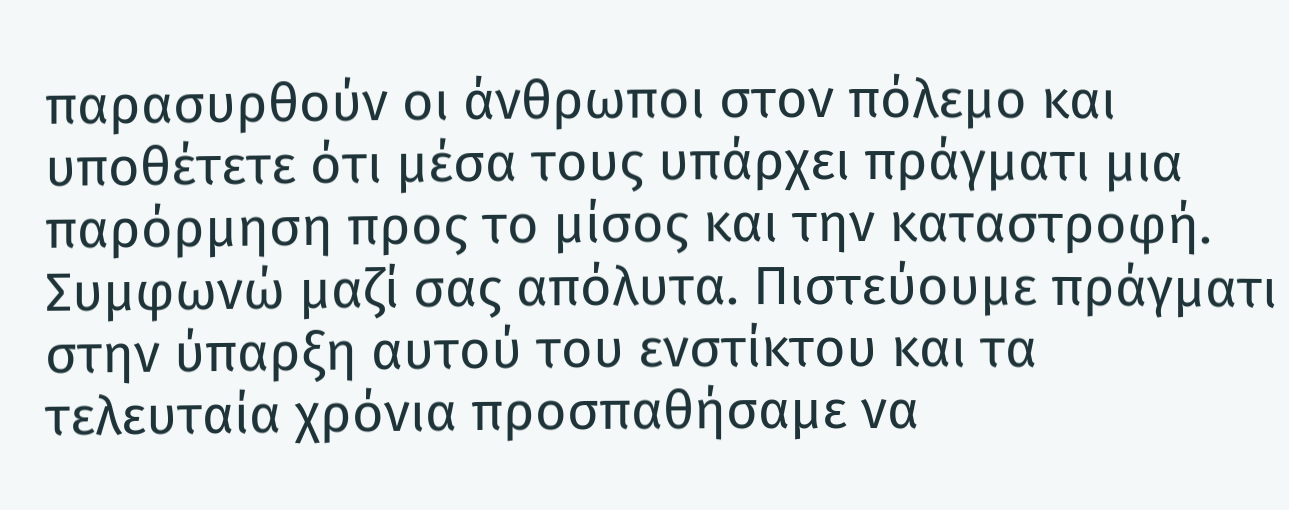παρασυρθούν οι άνθρωποι στον πόλεμο και υποθέτετε ότι μέσα τους υπάρχει πράγματι μια παρόρμηση προς το μίσος και την καταστροφή. Συμφωνώ μαζί σας απόλυτα. Πιστεύουμε πράγματι στην ύπαρξη αυτού του ενστίκτου και τα τελευταία χρόνια προσπαθήσαμε να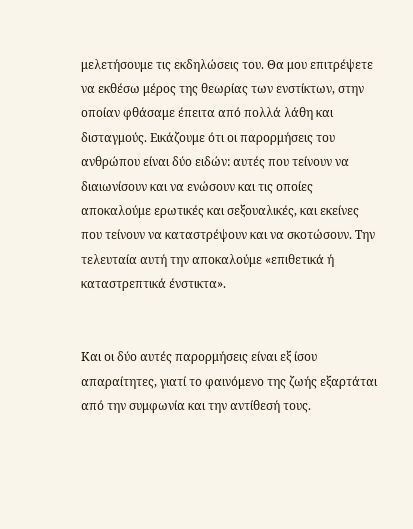μελετήσουμε τις εκδηλώσεις του. Θα μου επιτρέψετε να εκθέσω μέρος της θεωρίας των ενστίκτων, στην οποίαν φθάσαμε έπειτα από πολλά λάθη και δισταγμούς. Εικάζουμε ότι οι παρορμήσεις του ανθρώπου είναι δύο ειδών: αυτές που τείνουν να διαιωνίσουν και να ενώσουν και τις οποίες αποκαλούμε ερωτικές και σεξουαλικές, και εκείνες που τείνουν να καταστρέψουν και να σκοτώσουν. Την τελευταία αυτή την αποκαλούμε «επιθετικά ή καταστρεπτικά ένστικτα».


Και οι δύο αυτές παρορμήσεις είναι εξ ίσου απαραίτητες, γιατί το φαινόμενο της ζωής εξαρτάται από την συμφωνία και την αντίθεσή τους.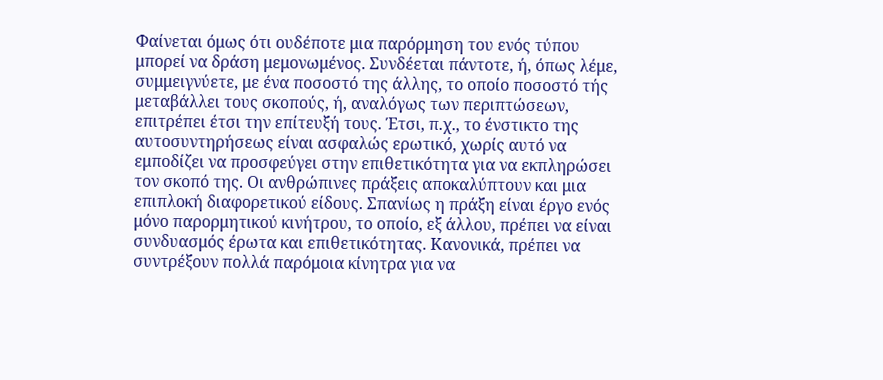Φαίνεται όμως ότι ουδέποτε μια παρόρμηση του ενός τύπου μπορεί να δράση μεμονωμένος. Συνδέεται πάντοτε, ή, όπως λέμε, συμμειγνύετε, με ένα ποσοστό της άλλης, το οποίο ποσοστό τής μεταβάλλει τους σκοπούς, ή, αναλόγως των περιπτώσεων, επιτρέπει έτσι την επίτευξή τους. Έτσι, π.χ., το ένστικτο της αυτοσυντηρήσεως είναι ασφαλώς ερωτικό, χωρίς αυτό να εμποδίζει να προσφεύγει στην επιθετικότητα για να εκπληρώσει τον σκοπό της. Οι ανθρώπινες πράξεις αποκαλύπτουν και μια επιπλοκή διαφορετικού είδους. Σπανίως η πράξη είναι έργο ενός μόνο παρορμητικού κινήτρου, το οποίο, εξ άλλου, πρέπει να είναι συνδυασμός έρωτα και επιθετικότητας. Κανονικά, πρέπει να συντρέξουν πολλά παρόμοια κίνητρα για να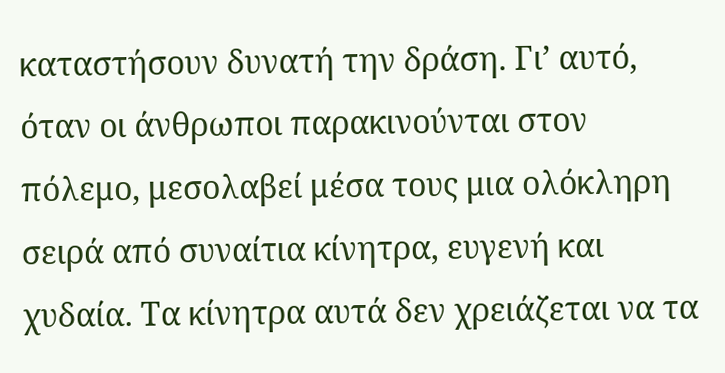καταστήσουν δυνατή την δράση. Γι’ αυτό, όταν οι άνθρωποι παρακινούνται στον πόλεμο, μεσολαβεί μέσα τους μια ολόκληρη σειρά από συναίτια κίνητρα, ευγενή και χυδαία. Τα κίνητρα αυτά δεν χρειάζεται να τα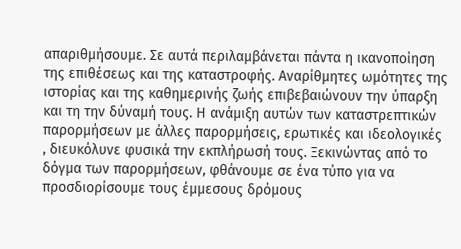απαριθμήσουμε. Σε αυτά περιλαμβάνεται πάντα η ικανοποίηση της επιθέσεως και της καταστροφής. Αναρίθμητες ωμότητες της ιστορίας και της καθημερινής ζωής επιβεβαιώνουν την ύπαρξη και τη την δύναμή τους. Η ανάμιξη αυτών των καταστρεπτικών παρορμήσεων με άλλες παρορμήσεις, ερωτικές και ιδεολογικές , διευκόλυνε φυσικά την εκπλήρωσή τους. Ξεκινώντας από το δόγμα των παρορμήσεων, φθάνουμε σε ένα τύπο για να προσδιορίσουμε τους έμμεσους δρόμους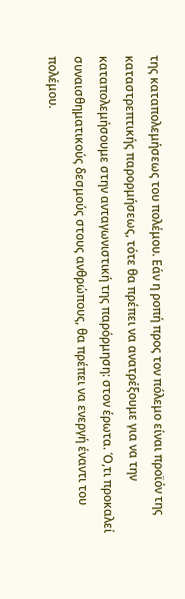της καταπολεμήσεως του πολέμου. Εάν η ροπή προς τον πόλεμο είναι προϊόν της καταστρεπτικής παρορμήσεως, τότε θα πρέπει να ανατρέξουμε για να την καταπολεμήσουμε στην ανταγωνιστική της παρόρμηση: στον έρωτα. Ό,τι προκαλεί συναισθηματικούς δεσμούς στους ανθρώπους, θα πρέπει να ενεργή έναντι του πολέμου.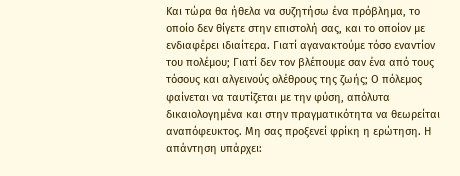Και τώρα θα ήθελα να συζητήσω ένα πρόβλημα, το οποίο δεν θίγετε στην επιστολή σας, και το οποίον με ενδιαφέρει ιδιαίτερα. Γιατί αγανακτούμε τόσο εναντίον του πολέμου; Γιατί δεν τον βλέπουμε σαν ένα από τους τόσους και αλγεινούς ολέθρους της ζωής; Ο πόλεμος φαίνεται να ταυτίζεται με την φύση, απόλυτα δικαιολογημένα και στην πραγματικότητα να θεωρείται αναπόφευκτος. Μη σας προξενεί φρίκη η ερώτηση. Η απάντηση υπάρχει: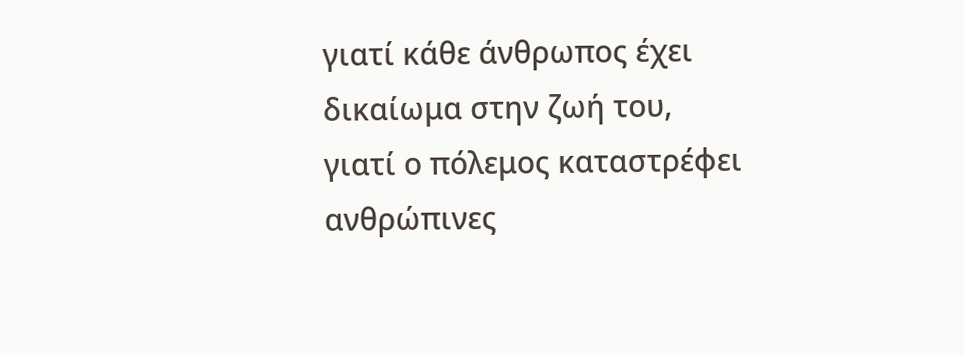γιατί κάθε άνθρωπος έχει δικαίωμα στην ζωή του, γιατί ο πόλεμος καταστρέφει ανθρώπινες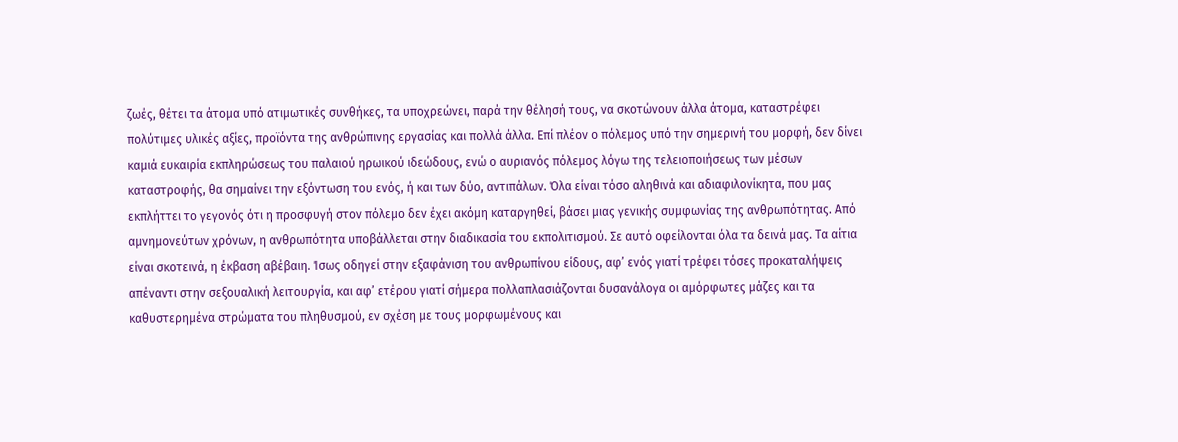ζωές, θέτει τα άτομα υπό ατιμωτικές συνθήκες, τα υποχρεώνει, παρά την θέλησή τους, να σκοτώνουν άλλα άτομα, καταστρέφει πολύτιμες υλικές αξίες, προϊόντα της ανθρώπινης εργασίας και πολλά άλλα. Επί πλέον ο πόλεμος υπό την σημερινή του μορφή, δεν δίνει καμιά ευκαιρία εκπληρώσεως του παλαιού ηρωικού ιδεώδους, ενώ ο αυριανός πόλεμος λόγω της τελειοποιήσεως των μέσων καταστροφής, θα σημαίνει την εξόντωση του ενός, ή και των δύο, αντιπάλων. Όλα είναι τόσο αληθινά και αδιαφιλονίκητα, που μας εκπλήττει το γεγονός ότι η προσφυγή στον πόλεμο δεν έχει ακόμη καταργηθεί, βάσει μιας γενικής συμφωνίας της ανθρωπότητας. Από αμνημονεύτων χρόνων, η ανθρωπότητα υποβάλλεται στην διαδικασία του εκπολιτισμού. Σε αυτό οφείλονται όλα τα δεινά μας. Τα αίτια είναι σκοτεινά, η έκβαση αβέβαιη. Ίσως οδηγεί στην εξαφάνιση του ανθρωπίνου είδους, αφ’ ενός γιατί τρέφει τόσες προκαταλήψεις απέναντι στην σεξουαλική λειτουργία, και αφ’ ετέρου γιατί σήμερα πολλαπλασιάζονται δυσανάλογα οι αμόρφωτες μάζες και τα καθυστερημένα στρώματα του πληθυσμού, εν σχέση με τους μορφωμένους και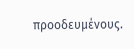προοδευμένους.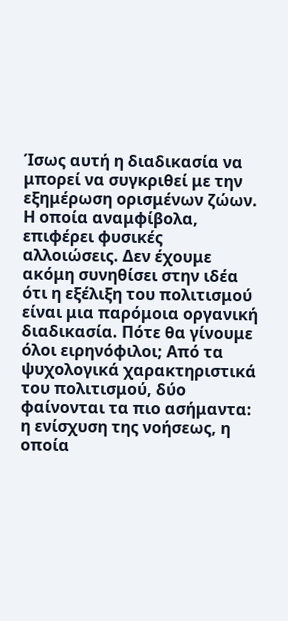Ίσως αυτή η διαδικασία να μπορεί να συγκριθεί με την εξημέρωση ορισμένων ζώων. Η οποία αναμφίβολα, επιφέρει φυσικές αλλοιώσεις. Δεν έχουμε ακόμη συνηθίσει στην ιδέα ότι η εξέλιξη του πολιτισμού είναι μια παρόμοια οργανική διαδικασία. Πότε θα γίνουμε όλοι ειρηνόφιλοι; Από τα ψυχολογικά χαρακτηριστικά του πολιτισμού, δύο φαίνονται τα πιο ασήμαντα: η ενίσχυση της νοήσεως, η οποία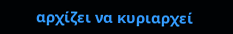αρχίζει να κυριαρχεί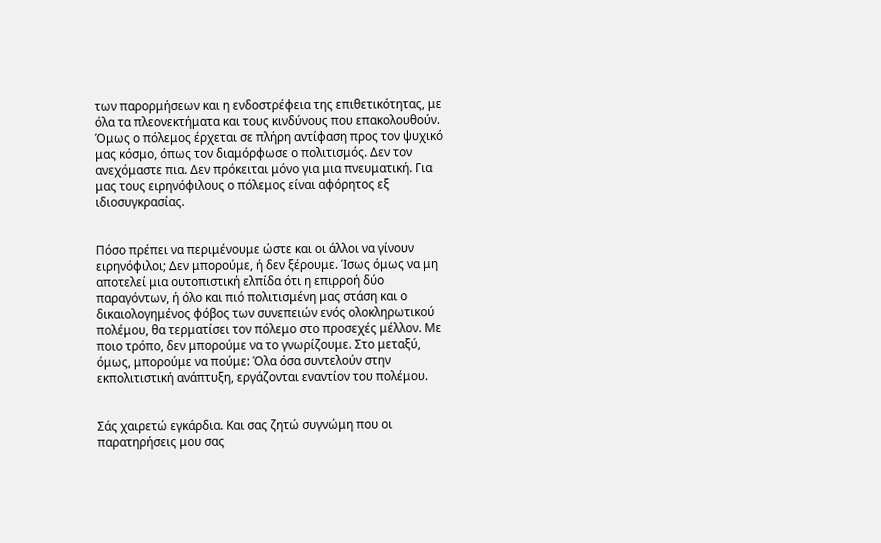των παρορμήσεων και η ενδοστρέφεια της επιθετικότητας, με όλα τα πλεονεκτήματα και τους κινδύνους που επακολουθούν. Όμως ο πόλεμος έρχεται σε πλήρη αντίφαση προς τον ψυχικό μας κόσμο, όπως τον διαμόρφωσε ο πολιτισμός. Δεν τον ανεχόμαστε πια. Δεν πρόκειται μόνο για μια πνευματική. Για μας τους ειρηνόφιλους ο πόλεμος είναι αφόρητος εξ ιδιοσυγκρασίας.


Πόσο πρέπει να περιμένουμε ώστε και οι άλλοι να γίνουν ειρηνόφιλοι; Δεν μπορούμε, ή δεν ξέρουμε. Ίσως όμως να μη αποτελεί μια ουτοπιστική ελπίδα ότι η επιρροή δύο παραγόντων, ή όλο και πιό πολιτισμένη μας στάση και ο δικαιολογημένος φόβος των συνεπειών ενός ολοκληρωτικού πολέμου, θα τερματίσει τον πόλεμο στο προσεχές μέλλον. Με ποιο τρόπο, δεν μπορούμε να το γνωρίζουμε. Στο μεταξύ, όμως, μπορούμε να πούμε: Όλα όσα συντελούν στην εκπολιτιστική ανάπτυξη, εργάζονται εναντίον του πολέμου.


Σάς χαιρετώ εγκάρδια. Και σας ζητώ συγνώμη που οι παρατηρήσεις μου σας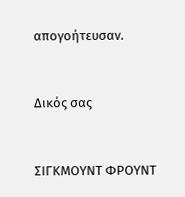απογοήτευσαν.


Δικός σας


ΣΙΓΚΜΟΥΝΤ ΦΡΟΥΝΤ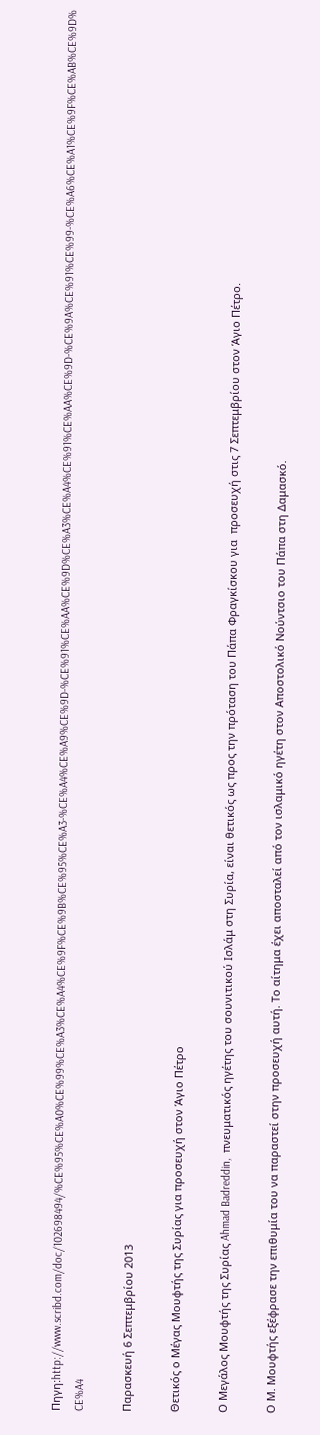Πηγη:http://www.scribd.com/doc/102698494/%CE%95%CE%A0%CE%99%CE%A3%CE%A4%CE%9F%CE%9B%CE%95%CE%A3-%CE%A4%CE%A9%CE%9D-%CE%91%CE%AA%CE%9D%CE%A3%CE%A4%CE%91%CE%AA%CE%9D-%CE%9A%CE%91%CE%99-%CE%A6%CE%A1%CE%9F%CE%AB%CE%9D%CE%A4

Παρασκευή 6 Σεπτεμβρίου 2013

Θετικός ο Μέγας Μουφτής της Συρίας για προσευχή στον Άγιο Πέτρο

Ο Μεγάλος Μουφτής της Συρίας Ahmad Badreddin,  πνευματικός ηγέτης του σουνιτικού Ισλάμ στη Συρία, είναι θετικός ως προς την πρόταση του Πάπα Φραγκίσκου για  προσευχή στις 7 Σεπτεμβρίου στον Άγιο Πέτρο.

Ο Μ. Μουφτής εξέφρασε την επιθυμία του να παραστεί στην προσευχή αυτή. Το αίτημα έχει αποσταλεί από τον ισλαμικό ηγέτη στον Αποστολικό Νούντσιο του Πάπα στη Δαμασκό.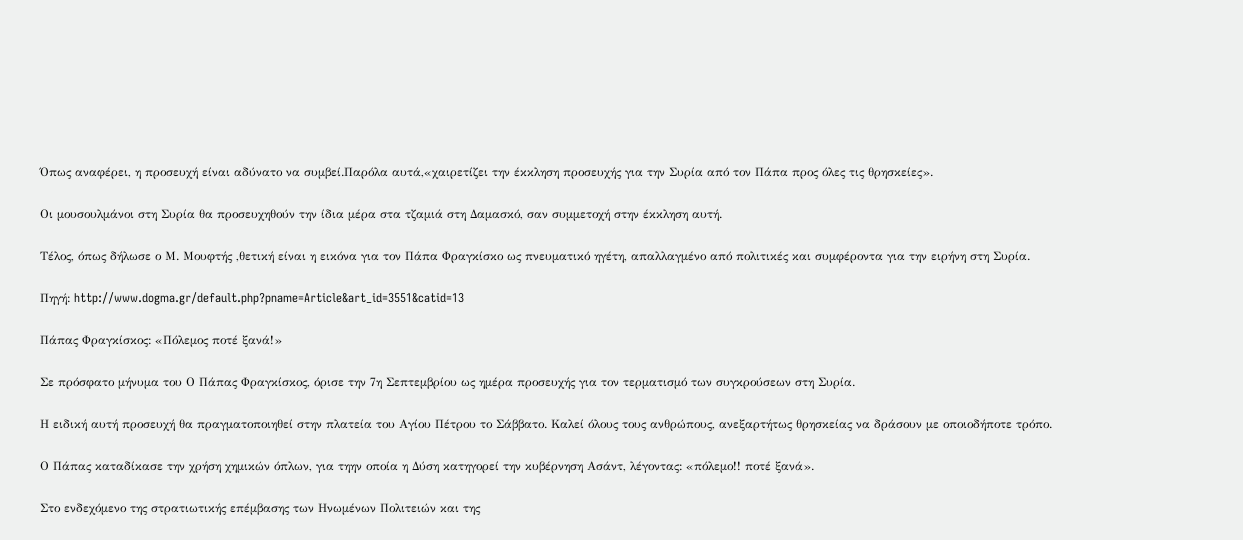Όπως αναφέρει, η προσευχή είναι αδύνατο να συμβεί.Παρόλα αυτά,«χαιρετίζει την έκκληση προσευχής για την Συρία από τον Πάπα προς όλες τις θρησκείες».

Οι μουσουλμάνοι στη Συρία θα προσευχηθούν την ίδια μέρα στα τζαμιά στη Δαμασκό, σαν συμμετοχή στην έκκληση αυτή.

Τέλος, όπως δήλωσε ο Μ. Μουφτής ,θετική είναι η εικόνα για τον Πάπα Φραγκίσκο ως πνευματικό ηγέτη, απαλλαγμένο από πολιτικές και συμφέροντα για την ειρήνη στη Συρία.

Πηγή: http://www.dogma.gr/default.php?pname=Article&art_id=3551&catid=13

Πάπας Φραγκίσκος: «Πόλεμος ποτέ ξανά!»

Σε πρόσφατο μήνυμα του Ο Πάπας Φραγκίσκος, όρισε την 7η Σεπτεμβρίου ως ημέρα προσευχής για τον τερματισμό των συγκρούσεων στη Συρία.

Η ειδική αυτή προσευχή θα πραγματοποιηθεί στην πλατεία του Αγίου Πέτρου το Σάββατο. Καλεί όλους τους ανθρώπους, ανεξαρτήτως θρησκείας να δράσουν με οποιοδήποτε τρόπο.

Ο Πάπας καταδίκασε την χρήση χημικών όπλων, για τηην οποία η Δύση κατηγορεί την κυβέρνηση Ασάντ, λέγοντας: «πόλεμο!! ποτέ ξανά».

Στο ενδεχόμενο της στρατιωτικής επέμβασης των Ηνωμένων Πολιτειών και της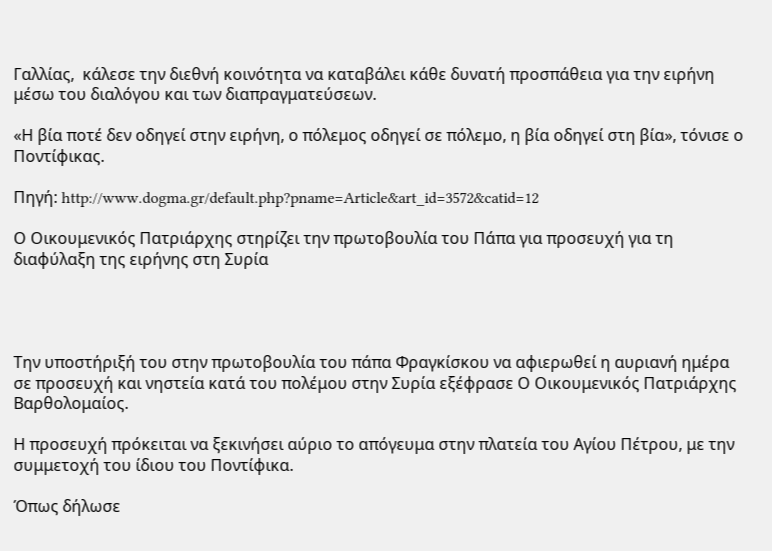Γαλλίας,  κάλεσε την διεθνή κοινότητα να καταβάλει κάθε δυνατή προσπάθεια για την ειρήνη μέσω του διαλόγου και των διαπραγματεύσεων.

«Η βία ποτέ δεν οδηγεί στην ειρήνη, ο πόλεμος οδηγεί σε πόλεμο, η βία οδηγεί στη βία», τόνισε ο Ποντίφικας.

Πηγή: http://www.dogma.gr/default.php?pname=Article&art_id=3572&catid=12

Ο Οικουμενικός Πατριάρχης στηρίζει την πρωτοβουλία του Πάπα για προσευχή για τη διαφύλαξη της ειρήνης στη Συρία




Την υποστήριξή του στην πρωτοβουλία του πάπα Φραγκίσκου να αφιερωθεί η αυριανή ημέρα σε προσευχή και νηστεία κατά του πολέμου στην Συρία εξέφρασε Ο Οικουμενικός Πατριάρχης Βαρθολομαίος.

Η προσευχή πρόκειται να ξεκινήσει αύριο το απόγευμα στην πλατεία του Αγίου Πέτρου, με την συμμετοχή του ίδιου του Ποντίφικα.

Όπως δήλωσε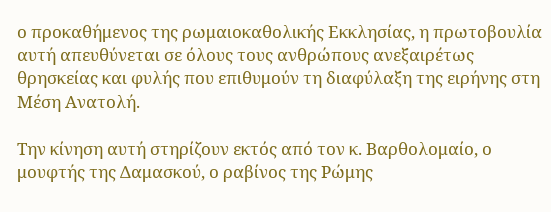ο προκαθήμενος της ρωμαιοκαθολικής Εκκλησίας, η πρωτοβουλία αυτή απευθύνεται σε όλους τους ανθρώπους ανεξαιρέτως θρησκείας και φυλής που επιθυμούν τη διαφύλαξη της ειρήνης στη Μέση Ανατολή.

Την κίνηση αυτή στηρίζουν εκτός από τον κ. Βαρθολομαίο, ο μουφτής της Δαμασκού, ο ραβίνος της Ρώμης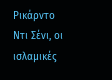Ρικάρντο Ντι Σένι, οι ισλαμικές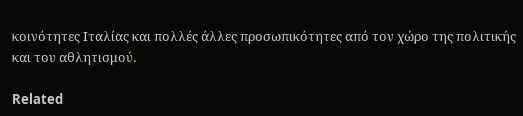κοινότητες Ιταλίας και πολλές άλλες προσωπικότητες από τον χώρο της πολιτικής και του αθλητισμού.

Related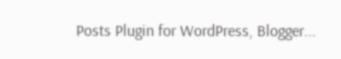Posts Plugin for WordPress, Blogger...